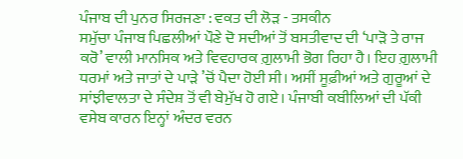ਪੰਜਾਬ ਦੀ ਪੁਨਰ ਸਿਰਜਣਾ : ਵਕਤ ਦੀ ਲੋੜ - ਤਸਕੀਨ
ਸਮੁੱਚਾ ਪੰਜਾਬ ਪਿਛਲੀਆਂ ਪੌਣੇ ਦੋ ਸਦੀਆਂ ਤੋਂ ਬਸਤੀਵਾਦ ਦੀ ‘ਪਾੜੋ ਤੇ ਰਾਜ ਕਰੋ’ ਵਾਲੀ ਮਾਨਸਿਕ ਅਤੇ ਵਿਵਹਾਰਕ ਗ਼ੁਲਾਮੀ ਭੋਗ ਰਿਹਾ ਹੈ। ਇਹ ਗ਼ੁਲਾਮੀ ਧਰਮਾਂ ਅਤੇ ਜਾਤਾਂ ਦੇ ਪਾੜੇ ’ਚੋਂ ਪੈਦਾ ਹੋਈ ਸੀ। ਅਸੀਂ ਸੂਫ਼ੀਆਂ ਅਤੇ ਗੁਰੂਆਂ ਦੇ ਸਾਂਝੀਵਾਲਤਾ ਦੇ ਸੰਦੇਸ਼ ਤੋਂ ਵੀ ਬੇਮੁੱਖ ਹੋ ਗਏ। ਪੰਜਾਬੀ ਕਬੀਲਿਆਂ ਦੀ ਪੱਕੀ ਵਸੇਬ ਕਾਰਨ ਇਨ੍ਹਾਂ ਅੰਦਰ ਵਰਨ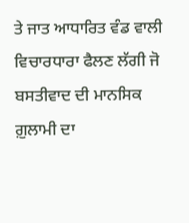ਤੇ ਜਾਤ ਆਧਾਰਿਤ ਵੰਡ ਵਾਲੀ ਵਿਚਾਰਧਾਰਾ ਫੈਲਣ ਲੱਗੀ ਜੋ ਬਸਤੀਵਾਦ ਦੀ ਮਾਨਸਿਕ ਗ਼ੁਲਾਮੀ ਦਾ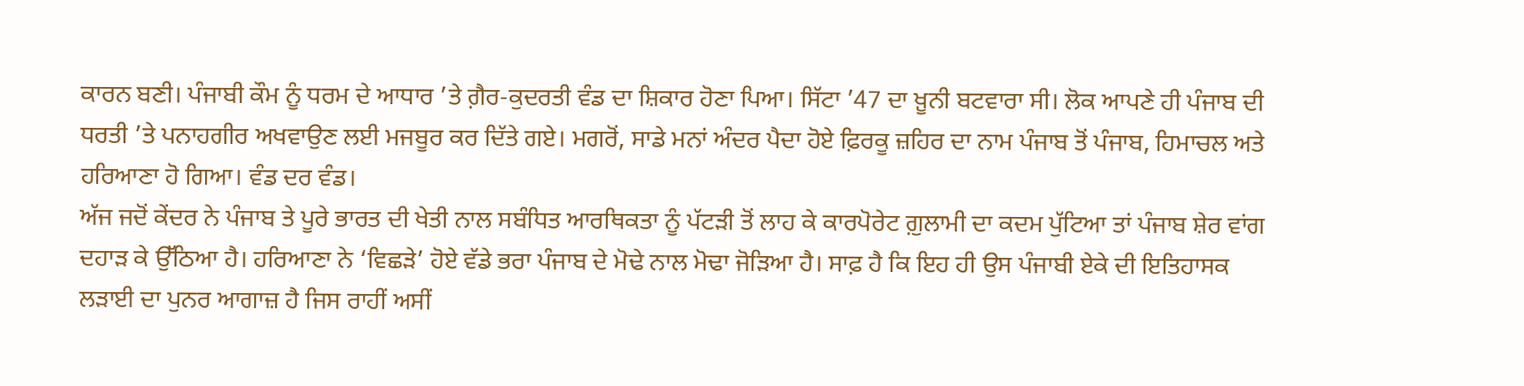ਕਾਰਨ ਬਣੀ। ਪੰਜਾਬੀ ਕੌਮ ਨੂੰ ਧਰਮ ਦੇ ਆਧਾਰ ’ਤੇ ਗ਼ੈਰ-ਕੁਦਰਤੀ ਵੰਡ ਦਾ ਸ਼ਿਕਾਰ ਹੋਣਾ ਪਿਆ। ਸਿੱਟਾ ’47 ਦਾ ਖ਼ੂਨੀ ਬਟਵਾਰਾ ਸੀ। ਲੋਕ ਆਪਣੇ ਹੀ ਪੰਜਾਬ ਦੀ ਧਰਤੀ ’ਤੇ ਪਨਾਹਗੀਰ ਅਖਵਾਉਣ ਲਈ ਮਜਬੂਰ ਕਰ ਦਿੱਤੇ ਗਏ। ਮਗਰੋਂ, ਸਾਡੇ ਮਨਾਂ ਅੰਦਰ ਪੈਦਾ ਹੋਏ ਫ਼ਿਰਕੂ ਜ਼ਹਿਰ ਦਾ ਨਾਮ ਪੰਜਾਬ ਤੋਂ ਪੰਜਾਬ, ਹਿਮਾਚਲ ਅਤੇ ਹਰਿਆਣਾ ਹੋ ਗਿਆ। ਵੰਡ ਦਰ ਵੰਡ।
ਅੱਜ ਜਦੋਂ ਕੇਂਦਰ ਨੇ ਪੰਜਾਬ ਤੇ ਪੂਰੇ ਭਾਰਤ ਦੀ ਖੇਤੀ ਨਾਲ ਸਬੰਧਿਤ ਆਰਥਿਕਤਾ ਨੂੰ ਪੱਟੜੀ ਤੋਂ ਲਾਹ ਕੇ ਕਾਰਪੋਰੇਟ ਗ਼ੁਲਾਮੀ ਦਾ ਕਦਮ ਪੁੱਟਿਆ ਤਾਂ ਪੰਜਾਬ ਸ਼ੇਰ ਵਾਂਗ ਦਹਾੜ ਕੇ ਉੱਠਿਆ ਹੈ। ਹਰਿਆਣਾ ਨੇ ‘ਵਿਛੜੇ’ ਹੋਏ ਵੱਡੇ ਭਰਾ ਪੰਜਾਬ ਦੇ ਮੋਢੇ ਨਾਲ ਮੋਢਾ ਜੋੜਿਆ ਹੈ। ਸਾਫ਼ ਹੈ ਕਿ ਇਹ ਹੀ ਉਸ ਪੰਜਾਬੀ ਏਕੇ ਦੀ ਇਤਿਹਾਸਕ ਲੜਾਈ ਦਾ ਪੁਨਰ ਆਗਾਜ਼ ਹੈ ਜਿਸ ਰਾਹੀਂ ਅਸੀਂ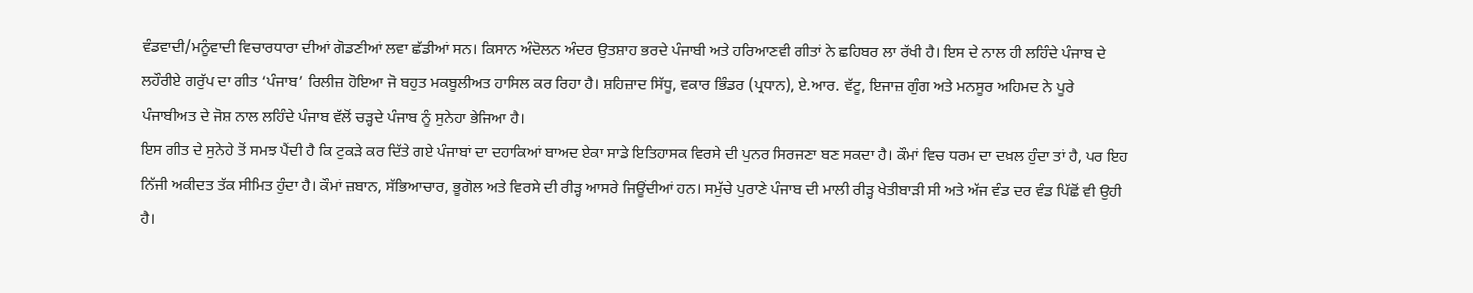ਵੰਡਵਾਦੀ/ਮਨੂੰਵਾਦੀ ਵਿਚਾਰਧਾਰਾ ਦੀਆਂ ਗੋਡਣੀਆਂ ਲਵਾ ਛੱਡੀਆਂ ਸਨ। ਕਿਸਾਨ ਅੰਦੋਲਨ ਅੰਦਰ ਉਤਸ਼ਾਹ ਭਰਦੇ ਪੰਜਾਬੀ ਅਤੇ ਹਰਿਆਣਵੀ ਗੀਤਾਂ ਨੇ ਛਹਿਬਰ ਲਾ ਰੱਖੀ ਹੈ। ਇਸ ਦੇ ਨਾਲ ਹੀ ਲਹਿੰਦੇ ਪੰਜਾਬ ਦੇ ਲਹੌਰੀਏ ਗਰੁੱਪ ਦਾ ਗੀਤ ‘ਪੰਜਾਬ’ ਰਿਲੀਜ਼ ਹੋਇਆ ਜੋ ਬਹੁਤ ਮਕਬੂਲੀਅਤ ਹਾਸਿਲ ਕਰ ਰਿਹਾ ਹੈ। ਸ਼ਹਿਜ਼ਾਦ ਸਿੱਧੂ, ਵਕਾਰ ਭਿੰਡਰ (ਪ੍ਰਧਾਨ), ਏ.ਆਰ. ਵੱਟੂ, ਇਜਾਜ਼ ਗੁੰਗ ਅਤੇ ਮਨਸੂਰ ਅਹਿਮਦ ਨੇ ਪੂਰੇ ਪੰਜਾਬੀਅਤ ਦੇ ਜੋਸ਼ ਨਾਲ ਲਹਿੰਦੇ ਪੰਜਾਬ ਵੱਲੋਂ ਚੜ੍ਹਦੇ ਪੰਜਾਬ ਨੂੰ ਸੁਨੇਹਾ ਭੇਜਿਆ ਹੈ।
ਇਸ ਗੀਤ ਦੇ ਸੁਨੇਹੇ ਤੋਂ ਸਮਝ ਪੈਂਦੀ ਹੈ ਕਿ ਟੁਕੜੇ ਕਰ ਦਿੱਤੇ ਗਏ ਪੰਜਾਬਾਂ ਦਾ ਦਹਾਕਿਆਂ ਬਾਅਦ ਏਕਾ ਸਾਡੇ ਇਤਿਹਾਸਕ ਵਿਰਸੇ ਦੀ ਪੁਨਰ ਸਿਰਜਣਾ ਬਣ ਸਕਦਾ ਹੈ। ਕੌਮਾਂ ਵਿਚ ਧਰਮ ਦਾ ਦਖ਼ਲ ਹੁੰਦਾ ਤਾਂ ਹੈ, ਪਰ ਇਹ ਨਿੱਜੀ ਅਕੀਦਤ ਤੱਕ ਸੀਮਿਤ ਹੁੰਦਾ ਹੈ। ਕੌਮਾਂ ਜ਼ਬਾਨ, ਸੱਭਿਆਚਾਰ, ਭੂਗੋਲ ਅਤੇ ਵਿਰਸੇ ਦੀ ਰੀੜ੍ਹ ਆਸਰੇ ਜਿਊਂਦੀਆਂ ਹਨ। ਸਮੁੱਚੇ ਪੁਰਾਣੇ ਪੰਜਾਬ ਦੀ ਮਾਲੀ ਰੀੜ੍ਹ ਖੇਤੀਬਾੜੀ ਸੀ ਅਤੇ ਅੱਜ ਵੰਡ ਦਰ ਵੰਡ ਪਿੱਛੋਂ ਵੀ ਉਹੀ ਹੈ।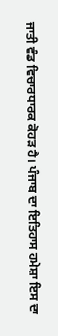ਜਾਤੀ ਵੰਡ ਵਿਚਾਰਧਾਰਕ ਕੋਹੜ ਹੈ। ਪੰਜਾਬ ਦਾ ਇਤਿਹਾਸ ਹਮੇਸ਼ਾ ਇਸ ਦਾ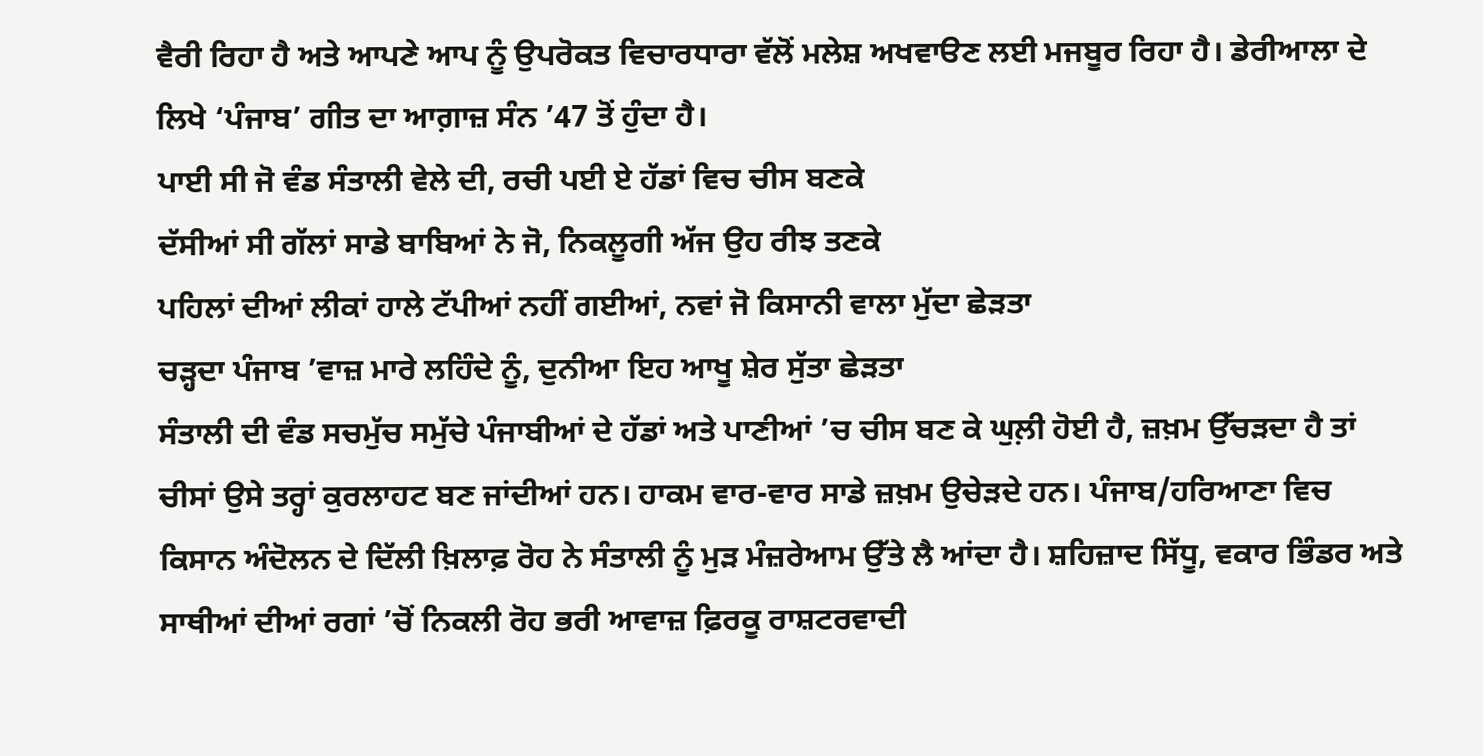ਵੈਰੀ ਰਿਹਾ ਹੈ ਅਤੇ ਆਪਣੇ ਆਪ ਨੂੰ ਉਪਰੋਕਤ ਵਿਚਾਰਧਾਰਾ ਵੱਲੋਂ ਮਲੇਸ਼ ਅਖਵਾੳਣ ਲਈ ਮਜਬੂਰ ਰਿਹਾ ਹੈ। ਡੇਰੀਆਲਾ ਦੇ ਲਿਖੇ ‘ਪੰਜਾਬ’ ਗੀਤ ਦਾ ਆਗ਼ਾਜ਼ ਸੰਨ ’47 ਤੋਂ ਹੁੰਦਾ ਹੈ।
ਪਾਈ ਸੀ ਜੋ ਵੰਡ ਸੰਤਾਲੀ ਵੇਲੇ ਦੀ, ਰਚੀ ਪਈ ਏ ਹੱਡਾਂ ਵਿਚ ਚੀਸ ਬਣਕੇ
ਦੱਸੀਆਂ ਸੀ ਗੱਲਾਂ ਸਾਡੇ ਬਾਬਿਆਂ ਨੇ ਜੋ, ਨਿਕਲੂਗੀ ਅੱਜ ਉਹ ਰੀਝ ਤਣਕੇ
ਪਹਿਲਾਂ ਦੀਆਂ ਲੀਕਾਂ ਹਾਲੇ ਟੱਪੀਆਂ ਨਹੀਂ ਗਈਆਂ, ਨਵਾਂ ਜੋ ਕਿਸਾਨੀ ਵਾਲਾ ਮੁੱਦਾ ਛੇੜਤਾ
ਚੜ੍ਹਦਾ ਪੰਜਾਬ ’ਵਾਜ਼ ਮਾਰੇ ਲਹਿੰਦੇ ਨੂੰ, ਦੁਨੀਆ ਇਹ ਆਖੂ ਸ਼ੇਰ ਸੁੱਤਾ ਛੇੜਤਾ
ਸੰਤਾਲੀ ਦੀ ਵੰਡ ਸਚਮੁੱਚ ਸਮੁੱਚੇ ਪੰਜਾਬੀਆਂ ਦੇ ਹੱਡਾਂ ਅਤੇ ਪਾਣੀਆਂ ’ਚ ਚੀਸ ਬਣ ਕੇ ਘੁਲ਼ੀ ਹੋਈ ਹੈ, ਜ਼ਖ਼ਮ ਉੱਚੜਦਾ ਹੈ ਤਾਂ ਚੀਸਾਂ ਉਸੇ ਤਰ੍ਹਾਂ ਕੁਰਲਾਹਟ ਬਣ ਜਾਂਦੀਆਂ ਹਨ। ਹਾਕਮ ਵਾਰ-ਵਾਰ ਸਾਡੇ ਜ਼ਖ਼ਮ ਉਚੇੜਦੇ ਹਨ। ਪੰਜਾਬ/ਹਰਿਆਣਾ ਵਿਚ ਕਿਸਾਨ ਅੰਦੋਲਨ ਦੇ ਦਿੱਲੀ ਖ਼ਿਲਾਫ਼ ਰੋਹ ਨੇ ਸੰਤਾਲੀ ਨੂੰ ਮੁੜ ਮੰਜ਼ਰੇਆਮ ਉੱਤੇ ਲੈ ਆਂਦਾ ਹੈ। ਸ਼ਹਿਜ਼ਾਦ ਸਿੱਧੂ, ਵਕਾਰ ਭਿੰਡਰ ਅਤੇ ਸਾਥੀਆਂ ਦੀਆਂ ਰਗਾਂ ’ਚੋਂ ਨਿਕਲੀ ਰੋਹ ਭਰੀ ਆਵਾਜ਼ ਫ਼ਿਰਕੂ ਰਾਸ਼ਟਰਵਾਦੀ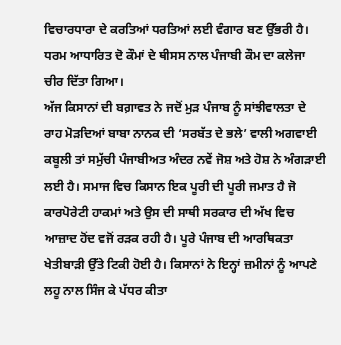ਵਿਚਾਰਧਾਰਾ ਦੇ ਕਰਤਿਆਂ ਧਰਤਿਆਂ ਲਈ ਵੰਗਾਰ ਬਣ ਉੱਭਰੀ ਹੈ। ਧਰਮ ਆਧਾਰਿਤ ਦੋ ਕੌਮਾਂ ਦੇ ਥੀਸਸ ਨਾਲ ਪੰਜਾਬੀ ਕੌਮ ਦਾ ਕਲੇਜਾ ਚੀਰ ਦਿੱਤਾ ਗਿਆ।
ਅੱਜ ਕਿਸਾਨਾਂ ਦੀ ਬਗ਼ਾਵਤ ਨੇ ਜਦੋਂ ਮੁੜ ਪੰਜਾਬ ਨੂੰ ਸਾਂਝੀਵਾਲਤਾ ਦੇ ਰਾਹ ਮੋੜਦਿਆਂ ਬਾਬਾ ਨਾਨਕ ਦੀ ‘ਸਰਬੱਤ ਦੇ ਭਲੇ’ ਵਾਲੀ ਅਗਵਾਈ ਕਬੂਲੀ ਤਾਂ ਸਮੁੱਚੀ ਪੰਜਾਬੀਅਤ ਅੰਦਰ ਨਵੇਂ ਜੋਸ਼ ਅਤੇ ਹੋਸ਼ ਨੇ ਅੰਗੜਾਈ ਲਈ ਹੈ। ਸਮਾਜ ਵਿਚ ਕਿਸਾਨ ਇਕ ਪੂਰੀ ਦੀ ਪੂਰੀ ਜਮਾਤ ਹੈ ਜੋ ਕਾਰਪੋਰੇਟੀ ਹਾਕਮਾਂ ਅਤੇ ਉਸ ਦੀ ਸਾਥੀ ਸਰਕਾਰ ਦੀ ਅੱਖ ਵਿਚ ਆਜ਼ਾਦ ਹੋਂਦ ਵਜੋਂ ਰੜਕ ਰਹੀ ਹੈ। ਪੂਰੇ ਪੰਜਾਬ ਦੀ ਆਰਥਿਕਤਾ ਖੇਤੀਬਾੜੀ ਉੱਤੇ ਟਿਕੀ ਹੋਈ ਹੈ। ਕਿਸਾਨਾਂ ਨੇ ਇਨ੍ਹਾਂ ਜ਼ਮੀਨਾਂ ਨੂੰ ਆਪਣੇ ਲਹੂ ਨਾਲ ਸਿੰਜ ਕੇ ਪੱਧਰ ਕੀਤਾ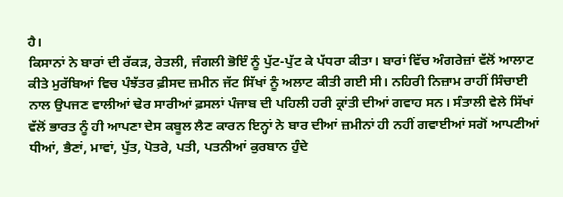ਹੈ।
ਕਿਸਾਨਾਂ ਨੇ ਬਾਰਾਂ ਦੀ ਰੱਕੜ, ਰੇਤਲੀ, ਜੰਗਲੀ ਭੋਇੰ ਨੂੰ ਪੁੱਟ-ਪੁੱਟ ਕੇ ਪੱਧਰਾ ਕੀਤਾ। ਬਾਰਾਂ ਵਿੱਚ ਅੰਗਰੇਜ਼ਾਂ ਵੱਲੋਂ ਆਲਾਟ ਕੀਤੇ ਮੁਰੱਬਿਆਂ ਵਿਚ ਪੰਝੱਤਰ ਫ਼ੀਸਦ ਜ਼ਮੀਨ ਜੱਟ ਸਿੱਖਾਂ ਨੂੰ ਅਲਾਟ ਕੀਤੀ ਗਈ ਸੀ। ਨਹਿਰੀ ਨਿਜ਼ਾਮ ਰਾਹੀਂ ਸਿੰਚਾਈ ਨਾਲ ਉਪਜਣ ਵਾਲੀਆਂ ਢੇਰ ਸਾਰੀਆਂ ਫ਼ਸਲਾਂ ਪੰਜਾਬ ਦੀ ਪਹਿਲੀ ਹਰੀ ਕ੍ਰਾਂਤੀ ਦੀਆਂ ਗਵਾਹ ਸਨ। ਸੰਤਾਲੀ ਵੇਲੇ ਸਿੱਖਾਂ ਵੱਲੋਂ ਭਾਰਤ ਨੂੰ ਹੀ ਆਪਣਾ ਦੇਸ ਕਬੂਲ ਲੈਣ ਕਾਰਨ ਇਨ੍ਹਾਂ ਨੇ ਬਾਰ ਦੀਆਂ ਜ਼ਮੀਨਾਂ ਹੀ ਨਹੀਂ ਗਵਾਈਆਂ ਸਗੋਂ ਆਪਣੀਆਂ ਧੀਆਂ, ਭੈਣਾਂ, ਮਾਵਾਂ, ਪੁੱਤ, ਪੋਤਰੇ, ਪਤੀ, ਪਤਨੀਆਂ ਕੁਰਬਾਨ ਹੁੰਦੇ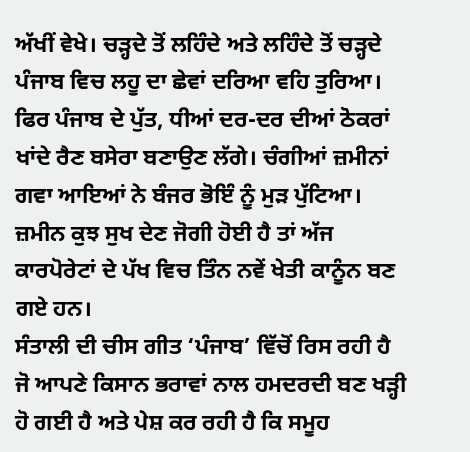ਅੱਖੀਂ ਵੇਖੇ। ਚੜ੍ਹਦੇ ਤੋਂ ਲਹਿੰਦੇ ਅਤੇ ਲਹਿੰਦੇ ਤੋਂ ਚੜ੍ਹਦੇ ਪੰਜਾਬ ਵਿਚ ਲਹੂ ਦਾ ਛੇਵਾਂ ਦਰਿਆ ਵਹਿ ਤੁਰਿਆ। ਫਿਰ ਪੰਜਾਬ ਦੇ ਪੁੱਤ, ਧੀਆਂ ਦਰ-ਦਰ ਦੀਆਂ ਠੋਕਰਾਂ ਖਾਂਦੇ ਰੈਣ ਬਸੇਰਾ ਬਣਾਉਣ ਲੱਗੇ। ਚੰਗੀਆਂ ਜ਼ਮੀਨਾਂ ਗਵਾ ਆਇਆਂ ਨੇ ਬੰਜਰ ਭੋਇੰ ਨੂੰ ਮੁੜ ਪੁੱਟਿਆ। ਜ਼ਮੀਨ ਕੁਝ ਸੁਖ ਦੇਣ ਜੋਗੀ ਹੋਈ ਹੈ ਤਾਂ ਅੱਜ ਕਾਰਪੋਰੇਟਾਂ ਦੇ ਪੱਖ ਵਿਚ ਤਿੰਨ ਨਵੇਂ ਖੇਤੀ ਕਾਨੂੰਨ ਬਣ ਗਏ ਹਨ।
ਸੰਤਾਲੀ ਦੀ ਚੀਸ ਗੀਤ ‘ਪੰਜਾਬ’ ਵਿੱਚੋਂ ਰਿਸ ਰਹੀ ਹੈ ਜੋ ਆਪਣੇ ਕਿਸਾਨ ਭਰਾਵਾਂ ਨਾਲ ਹਮਦਰਦੀ ਬਣ ਖੜ੍ਹੀ ਹੋ ਗਈ ਹੈ ਅਤੇ ਪੇਸ਼ ਕਰ ਰਹੀ ਹੈ ਕਿ ਸਮੂਹ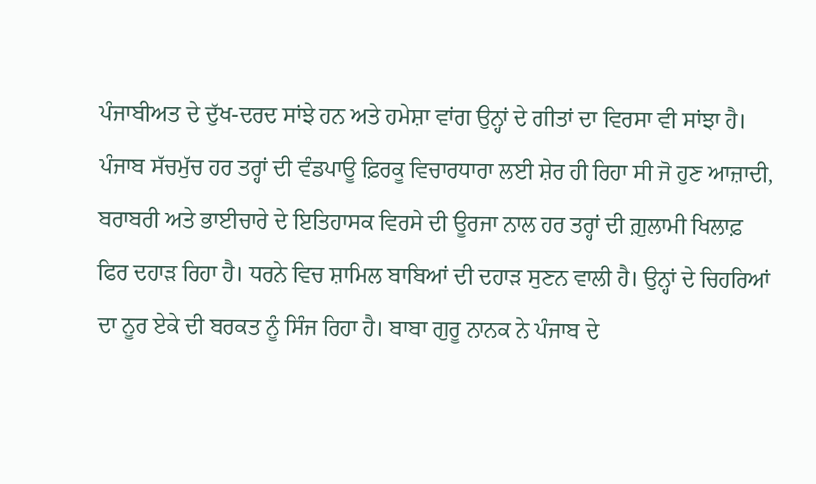ਪੰਜਾਬੀਅਤ ਦੇ ਦੁੱਖ-ਦਰਦ ਸਾਂਝੇ ਹਨ ਅਤੇ ਹਮੇਸ਼ਾ ਵਾਂਗ ਉਨ੍ਹਾਂ ਦੇ ਗੀਤਾਂ ਦਾ ਵਿਰਸਾ ਵੀ ਸਾਂਝਾ ਹੈ। ਪੰਜਾਬ ਸੱਚਮੁੱਚ ਹਰ ਤਰ੍ਹਾਂ ਦੀ ਵੰਡਪਾਊ ਫ਼ਿਰਕੂ ਵਿਚਾਰਧਾਰਾ ਲਈ ਸ਼ੇਰ ਹੀ ਰਿਹਾ ਸੀ ਜੋ ਹੁਣ ਆਜ਼ਾਦੀ, ਬਰਾਬਰੀ ਅਤੇ ਭਾਈਚਾਰੇ ਦੇ ਇਤਿਹਾਸਕ ਵਿਰਸੇ ਦੀ ਊਰਜਾ ਨਾਲ ਹਰ ਤਰ੍ਹਾਂ ਦੀ ਗ਼ੁਲਾਮੀ ਖਿਲਾਫ਼ ਫਿਰ ਦਹਾੜ ਰਿਹਾ ਹੈ। ਧਰਨੇ ਵਿਚ ਸ਼ਾਮਿਲ ਬਾਬਿਆਂ ਦੀ ਦਹਾੜ ਸੁਣਨ ਵਾਲੀ ਹੈ। ਉਨ੍ਹਾਂ ਦੇ ਚਿਹਰਿਆਂ ਦਾ ਨੂਰ ਏਕੇ ਦੀ ਬਰਕਤ ਨੂੰ ਸਿੰਜ ਰਿਹਾ ਹੈ। ਬਾਬਾ ਗੁਰੂ ਨਾਨਕ ਨੇ ਪੰਜਾਬ ਦੇ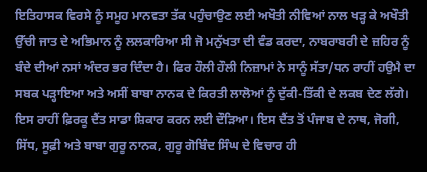ਇਤਿਹਾਸਕ ਵਿਰਸੇ ਨੂੰ ਸਮੂਹ ਮਾਨਵਤਾ ਤੱਕ ਪਹੁੰਚਾਉਣ ਲਈ ਅਖੌਤੀ ਨੀਵਿਆਂ ਨਾਲ ਖੜ੍ਹ ਕੇ ਅਖੌਤੀ ਉੱਚੀ ਜਾਤ ਦੇ ਅਭਿਮਾਨ ਨੂੰ ਲਲਕਾਰਿਆ ਸੀ ਜੋ ਮਨੁੱਖਤਾ ਦੀ ਵੰਡ ਕਰਦਾ, ਨਾਬਰਾਬਰੀ ਦੇ ਜ਼ਹਿਰ ਨੂੰ ਬੰਦੇ ਦੀਆਂ ਨਸਾਂ ਅੰਦਰ ਭਰ ਦਿੰਦਾ ਹੈ। ਫਿਰ ਹੌਲੀ ਹੌਲੀ ਨਿਜ਼ਾਮਾਂ ਨੇ ਸਾਨੂੰ ਸੱਤਾ/ਧਨ ਰਾਹੀਂ ਹਉਮੈ ਦਾ ਸਬਕ ਪੜ੍ਹਾਇਆ ਅਤੇ ਅਸੀਂ ਬਾਬਾ ਨਾਨਕ ਦੇ ਕਿਰਤੀ ਲਾਲੋਆਂ ਨੂੰ ਦੁੱਕੀ-ਤਿੱਕੀ ਦੇ ਲਕਬ ਦੇਣ ਲੱਗੇ। ਇਸ ਰਾਹੀਂ ਫ਼ਿਰਕੂ ਦੈਂਤ ਸਾਡਾ ਸ਼ਿਕਾਰ ਕਰਨ ਲਈ ਦੌੜਿਆ। ਇਸ ਦੈਂਤ ਤੋਂ ਪੰਜਾਬ ਦੇ ਨਾਥ, ਜੋਗੀ, ਸਿੱਧ, ਸੂਫ਼ੀ ਅਤੇ ਬਾਬਾ ਗੁਰੂ ਨਾਨਕ, ਗੁਰੂ ਗੋਬਿੰਦ ਸਿੰਘ ਦੇ ਵਿਚਾਰ ਹੀ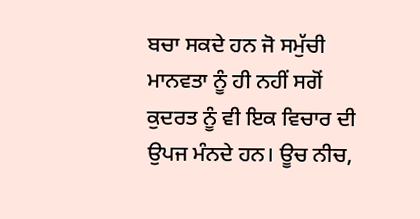ਬਚਾ ਸਕਦੇ ਹਨ ਜੋ ਸਮੁੱਚੀ ਮਾਨਵਤਾ ਨੂੰ ਹੀ ਨਹੀਂ ਸਗੋਂ ਕੁਦਰਤ ਨੂੰ ਵੀ ਇਕ ਵਿਚਾਰ ਦੀ ਉਪਜ ਮੰਨਦੇ ਹਨ। ਊਚ ਨੀਚ,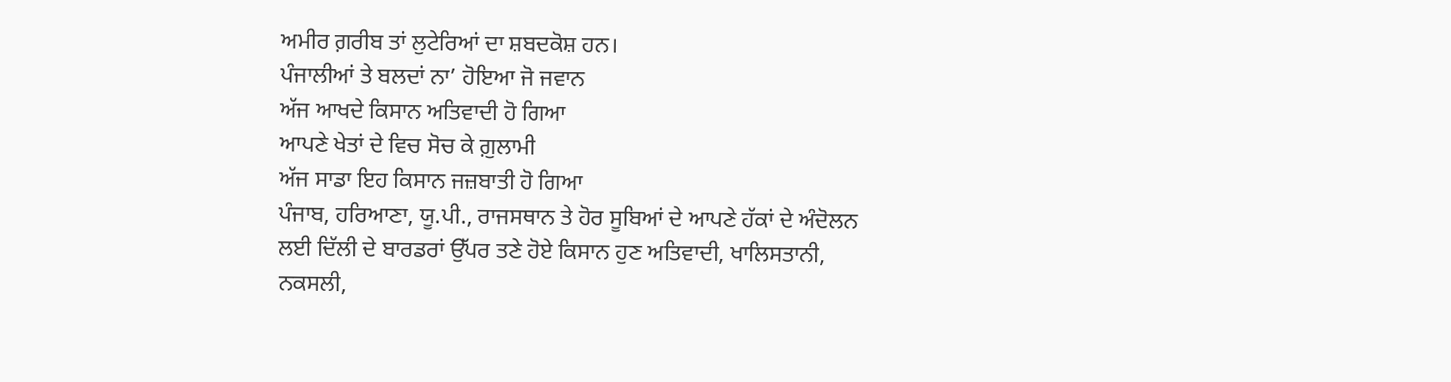ਅਮੀਰ ਗ਼ਰੀਬ ਤਾਂ ਲੁਟੇਰਿਆਂ ਦਾ ਸ਼ਬਦਕੋਸ਼ ਹਨ।
ਪੰਜਾਲੀਆਂ ਤੇ ਬਲਦਾਂ ਨਾ’ ਹੋਇਆ ਜੋ ਜਵਾਨ
ਅੱਜ ਆਖਦੇ ਕਿਸਾਨ ਅਤਿਵਾਦੀ ਹੋ ਗਿਆ
ਆਪਣੇ ਖੇਤਾਂ ਦੇ ਵਿਚ ਸੋਚ ਕੇ ਗ਼ੁਲਾਮੀ
ਅੱਜ ਸਾਡਾ ਇਹ ਕਿਸਾਨ ਜਜ਼ਬਾਤੀ ਹੋ ਗਿਆ
ਪੰਜਾਬ, ਹਰਿਆਣਾ, ਯੂ.ਪੀ., ਰਾਜਸਥਾਨ ਤੇ ਹੋਰ ਸੂਬਿਆਂ ਦੇ ਆਪਣੇ ਹੱਕਾਂ ਦੇ ਅੰਦੋਲਨ ਲਈ ਦਿੱਲੀ ਦੇ ਬਾਰਡਰਾਂ ਉੱਪਰ ਤਣੇ ਹੋਏ ਕਿਸਾਨ ਹੁਣ ਅਤਿਵਾਦੀ, ਖਾਲਿਸਤਾਨੀ, ਨਕਸਲੀ,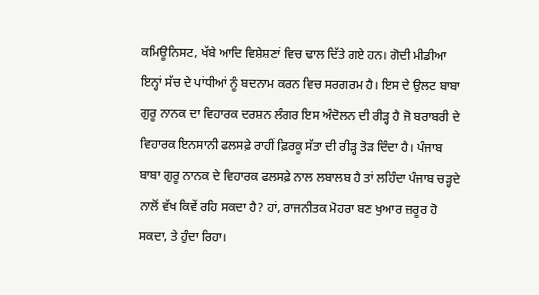ਕਮਿਊਨਿਸਟ, ਖੱਬੇ ਆਦਿ ਵਿਸ਼ੇਸ਼ਣਾਂ ਵਿਚ ਢਾਲ ਦਿੱਤੇ ਗਏ ਹਨ। ਗੋਦੀ ਮੀਡੀਆ ਇਨ੍ਹਾਂ ਸੱਚ ਦੇ ਪਾਂਧੀਆਂ ਨੂੰ ਬਦਨਾਮ ਕਰਨ ਵਿਚ ਸਰਗਰਮ ਹੈ। ਇਸ ਦੇ ਉਲਟ ਬਾਬਾ ਗੁਰੂ ਨਾਨਕ ਦਾ ਵਿਹਾਰਕ ਦਰਸ਼ਨ ਲੰਗਰ ਇਸ ਅੰਦੋਲਨ ਦੀ ਰੀੜ੍ਹ ਹੈ ਜੋ ਬਰਾਬਰੀ ਦੇ ਵਿਹਾਰਕ ਇਨਸਾਨੀ ਫਲਸਫ਼ੇ ਰਾਹੀਂ ਫ਼ਿਰਕੂ ਸੱਤਾ ਦੀ ਰੀੜ੍ਹ ਤੋੜ ਦਿੰਦਾ ਹੈ। ਪੰਜਾਬ ਬਾਬਾ ਗੁਰੂ ਨਾਨਕ ਦੇ ਵਿਹਾਰਕ ਫਲਸਫ਼ੇ ਨਾਲ ਲਬਾਲਬ ਹੈ ਤਾਂ ਲਹਿੰਦਾ ਪੰਜਾਬ ਚੜ੍ਹਦੇ ਨਾਲੋਂ ਵੱਖ ਕਿਵੇਂ ਰਹਿ ਸਕਦਾ ਹੈ? ਹਾਂ, ਰਾਜਨੀਤਕ ਮੋਹਰਾ ਬਣ ਖੁਆਰ ਜ਼ਰੂਰ ਹੋ ਸਕਦਾ, ਤੇ ਹੁੰਦਾ ਰਿਹਾ।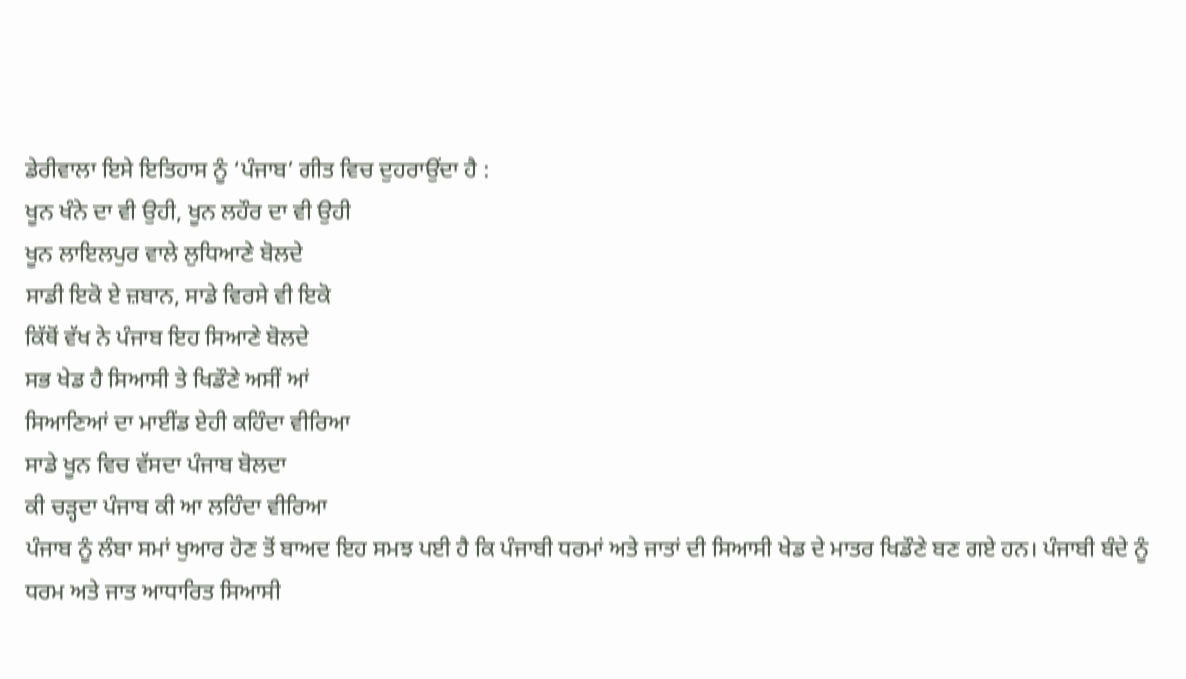ਡੇਰੀਵਾਲਾ ਇਸੇ ਇਤਿਹਾਸ ਨੂੰ ‘ਪੰਜਾਬ’ ਗੀਤ ਵਿਚ ਦੁਹਰਾਉਂਦਾ ਹੈ :
ਖੂਨ ਖੰਨੇ ਦਾ ਵੀ ਉਹੀ, ਖੂਨ ਲਹੌਰ ਦਾ ਵੀ ਉਹੀ
ਖੂਨ ਲਾਇਲਪੁਰ ਵਾਲੇ ਲੁਧਿਆਣੇ ਬੋਲਦੇ
ਸਾਡੀ ਇਕੋ ਏ ਜ਼ਬਾਨ, ਸਾਡੇ ਵਿਰਸੇ ਵੀ ਇਕੋ
ਕਿੱਥੋਂ ਵੱਖ ਨੇ ਪੰਜਾਬ ਇਹ ਸਿਆਣੇ ਬੋਲਦੇ
ਸਭ ਖੇਡ ਹੈ ਸਿਆਸੀ ਤੇ ਖਿਡੌਣੇ ਅਸੀਂ ਆਂ
ਸਿਆਣਿਆਂ ਦਾ ਮਾਈਂਡ ਏਹੀ ਕਹਿੰਦਾ ਵੀਰਿਆ
ਸਾਡੇ ਖੂਨ ਵਿਚ ਵੱਸਦਾ ਪੰਜਾਬ ਬੋਲਦਾ
ਕੀ ਚੜ੍ਹਦਾ ਪੰਜਾਬ ਕੀ ਆ ਲਹਿੰਦਾ ਵੀਰਿਆ
ਪੰਜਾਬ ਨੂੰ ਲੰਬਾ ਸਮਾਂ ਖੁਆਰ ਹੋਣ ਤੋਂ ਬਾਅਦ ਇਹ ਸਮਝ ਪਈ ਹੈ ਕਿ ਪੰਜਾਬੀ ਧਰਮਾਂ ਅਤੇ ਜਾਤਾਂ ਦੀ ਸਿਆਸੀ ਖੇਡ ਦੇ ਮਾਤਰ ਖਿਡੌਣੇ ਬਣ ਗਏ ਹਨ। ਪੰਜਾਬੀ ਬੰਦੇ ਨੂੰ ਧਰਮ ਅਤੇ ਜਾਤ ਆਧਾਰਿਤ ਸਿਆਸੀ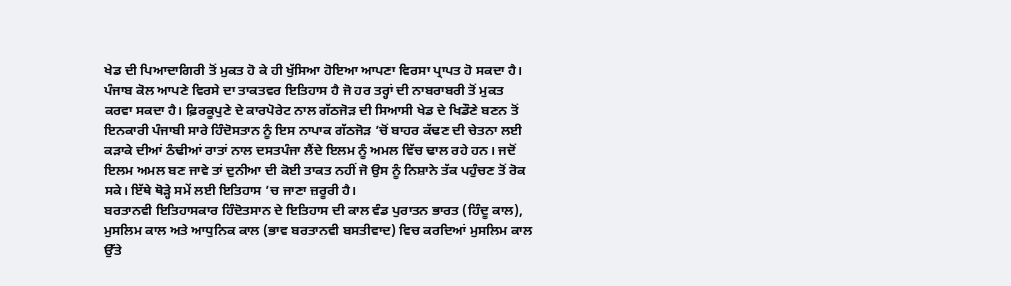ਖੇਡ ਦੀ ਪਿਆਦਾਗਿਰੀ ਤੋਂ ਮੁਕਤ ਹੋ ਕੇ ਹੀ ਖੁੱਸਿਆ ਹੋਇਆ ਆਪਣਾ ਵਿਰਸਾ ਪ੍ਰਾਪਤ ਹੋ ਸਕਦਾ ਹੈ। ਪੰਜਾਬ ਕੋਲ ਆਪਣੇ ਵਿਰਸੇ ਦਾ ਤਾਕਤਵਰ ਇਤਿਹਾਸ ਹੈ ਜੋ ਹਰ ਤਰ੍ਹਾਂ ਦੀ ਨਾਬਰਾਬਰੀ ਤੋਂ ਮੁਕਤ ਕਰਵਾ ਸਕਦਾ ਹੈ। ਫ਼ਿਰਕੂਪੁਣੇ ਦੇ ਕਾਰਪੋਰੇਟ ਨਾਲ ਗੱਠਜੋੜ ਦੀ ਸਿਆਸੀ ਖੇਡ ਦੇ ਖਿਡੌਣੇ ਬਣਨ ਤੋਂ ਇਨਕਾਰੀ ਪੰਜਾਬੀ ਸਾਰੇ ਹਿੰਦੋਸਤਾਨ ਨੂੰ ਇਸ ਨਾਪਾਕ ਗੱਠਜੋੜ ’ਚੋਂ ਬਾਹਰ ਕੱਢਣ ਦੀ ਚੇਤਨਾ ਲਈ ਕੜਾਕੇ ਦੀਆਂ ਠੰਢੀਆਂ ਰਾਤਾਂ ਨਾਲ ਦਸਤਪੰਜਾ ਲੈਂਦੇ ਇਲਮ ਨੂੰ ਅਮਲ ਵਿੱਚ ਢਾਲ ਰਹੇ ਹਨ। ਜਦੋਂ ਇਲਮ ਅਮਲ ਬਣ ਜਾਵੇ ਤਾਂ ਦੁਨੀਆ ਦੀ ਕੋਈ ਤਾਕਤ ਨਹੀਂ ਜੋ ਉਸ ਨੂੰ ਨਿਸ਼ਾਨੇ ਤੱਕ ਪਹੁੰਚਣ ਤੋਂ ਰੋਕ ਸਕੇ। ਇੱਥੇ ਥੋੜ੍ਹੇ ਸਮੇਂ ਲਈ ਇਤਿਹਾਸ ’ਚ ਜਾਣਾ ਜ਼ਰੂਰੀ ਹੈ।
ਬਰਤਾਨਵੀ ਇਤਿਹਾਸਕਾਰ ਹਿੰਦੋਤਸਾਨ ਦੇ ਇਤਿਹਾਸ ਦੀ ਕਾਲ ਵੰਡ ਪੁਰਾਤਨ ਭਾਰਤ (ਹਿੰਦੂ ਕਾਲ), ਮੁਸਲਿਮ ਕਾਲ ਅਤੇ ਆਧੁਨਿਕ ਕਾਲ (ਭਾਵ ਬਰਤਾਨਵੀ ਬਸਤੀਵਾਦ) ਵਿਚ ਕਰਦਿਆਂ ਮੁਸਲਿਮ ਕਾਲ ਉੱਤੇ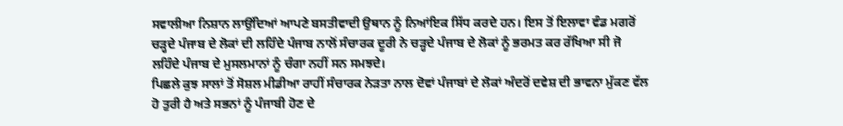ਸਵਾਲੀਆ ਨਿਸ਼ਾਨ ਲਾਉਂਦਿਆਂ ਆਪਣੇ ਬਸਤੀਵਾਦੀ ਉਥਾਨ ਨੂੰ ਨਿਆਂਇਕ ਸਿੱਧ ਕਰਦੇ ਹਨ। ਇਸ ਤੋਂ ਇਲਾਵਾ ਵੰਡ ਮਗਰੋਂ ਚੜ੍ਹਦੇ ਪੰਜਾਬ ਦੇ ਲੋਕਾਂ ਦੀ ਲਹਿੰਦੇ ਪੰਜਾਬ ਨਾਲੋਂ ਸੰਚਾਰਕ ਦੂਰੀ ਨੇ ਚੜ੍ਹਦੇ ਪੰਜਾਬ ਦੇ ਲੋਕਾਂ ਨੂੰ ਭਰਮਤ ਕਰ ਰੱਖਿਆ ਸੀ ਜੋ ਲਹਿੰਦੇ ਪੰਜਾਬ ਦੇ ਮੁਸਲਮਾਨਾਂ ਨੂੰ ਚੰਗਾ ਨਹੀਂ ਸਨ ਸਮਝਦੇ।
ਪਿਛਲੇ ਕੁਝ ਸਾਲਾਂ ਤੋਂ ਸੋਸ਼ਲ ਮੀਡੀਆ ਰਾਹੀਂ ਸੰਚਾਰਕ ਨੇੜਤਾ ਨਾਲ ਦੋਵਾਂ ਪੰਜਾਬਾਂ ਦੇ ਲੋਕਾਂ ਅੰਦਰੋਂ ਦਵੇਸ਼ ਦੀ ਭਾਵਨਾ ਮੁੱਕਣ ਵੱਲ ਹੋ ਤੁਰੀ ਹੈ ਅਤੇ ਸਭਨਾਂ ਨੂੰ ਪੰਜਾਬੀ ਹੋਣ ਦੇ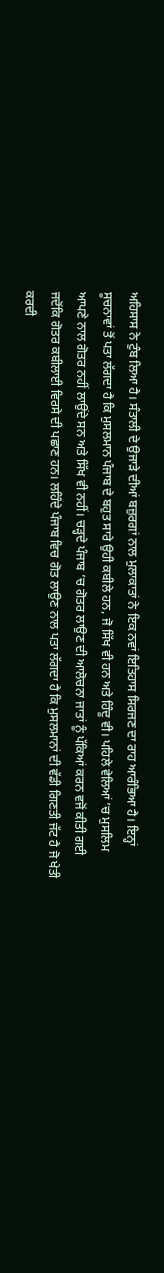ਅਹਿਸਾਸ ਨੇ ਟੁੰਬ ਲਿਆ ਹੈ। ਸੰਤਾਲੀ ਦੇ ਉਜਾੜੇ ਦੀਆਂ ਬਜ਼ੁਰਗਾਂ ਨਾਲ ਮੁਲਾਕਾਤਾਂ ਨੇ ਇਕ ਨਵਾਂ ਇਤਿਹਾਸ ਸਿਰਜਣ ਦਾ ਰਾਹ ਆਰੰਭਿਆ ਹੈ। ਇਨ੍ਹਾਂ ਸੂਚਨਾਵਾਂ ਤੋਂ ਪਤਾ ਲੱਗਦਾ ਹੈ ਕਿ ਮੁਸਲਮਾਨ ਪੰਜਾਬ ਦੇ ਬਹੁਤ ਸਾਰੇ ਉਹੀ ਕਬੀਲੇ ਹਨ, ਜੋ ਸਿੱਖ ਵੀ ਹਨ ਅਤੇ ਹਿੰਦੂ ਵੀ। ਪਹਿਲੇ ਵੇਲਿਆਂ ’ਚ ਮੁਸਲਿਮ ਆਪਣੇ ਨਾਲ ਗੋਤਰ ਨਹੀਂ ਲਾਉਂਦੇ ਸਨ ਅਤੇ ਸਿੱਖ ਵੀ ਨਹੀਂ। ਚੜ੍ਹਦੇ ਪੰਜਾਬ ’ਚ ਗੋਤਰ ਲਾਉਣ ਦੀ ਆਲੋਚਨਾ ਜਾਤਾਂ ਨੂੰ ਪੱਕਿਆਂ ਕਰਨ ਵਜੋਂ ਕੀਤੀ ਗਈ ਜਦੋਂਕਿ ਗੋਤਰ ਕਬੀਲਾਈ ਵਿਰਸੇ ਦੀ ਪਛਾਣ ਹਨ। ਲਹਿੰਦੇ ਪੰਜਾਬ ਵਿਚ ਗੋਤ ਲਾਉਣ ਨਾਲ ਪਤਾ ਲੱਗਦਾ ਹੈ ਕਿ ਮੁਸਲਮਾਨਾਂ ਦੀ ਵੱਡੀ ਗਿਣਤੀ ਜੱਟ ਹੈ ਜੋ ਖੇਤੀ ਕਰਦੀ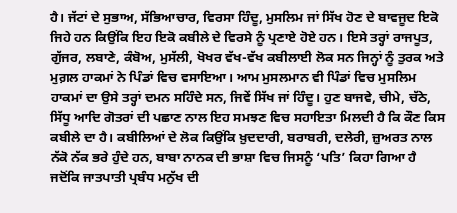ਹੈ। ਜੱਟਾਂ ਦੇ ਸੁਭਾਅ, ਸੱਭਿਆਚਾਰ, ਵਿਰਸਾ ਹਿੰਦੂ, ਮੁਸਲਿਮ ਜਾਂ ਸਿੱਖ ਹੋਣ ਦੇ ਬਾਵਜੂਦ ਇਕੋ ਜਿਹੇ ਹਨ ਕਿਉਂਕਿ ਇਹ ਇਕੋ ਕਬੀਲੇ ਦੇ ਵਿਰਸੇ ਨੂੰ ਪ੍ਰਣਾਏ ਹੋਏ ਹਨ। ਇਸੇ ਤਰ੍ਹਾਂ ਰਾਜਪੂਤ, ਗੁੱਜਰ, ਲਬਾਣੇ, ਕੰਬੋਅ, ਮੁਸੱਲੀ, ਖੋਖਰ ਵੱਖ-ਵੱਖ ਕਬੀਲਾਈ ਲੋਕ ਸਨ ਜਿਨ੍ਹਾਂ ਨੂੰ ਤੁਰਕ ਅਤੇ ਮੁਗ਼ਲ ਹਾਕਮਾਂ ਨੇ ਪਿੰਡਾਂ ਵਿਚ ਵਸਾਇਆ। ਆਮ ਮੁਸਲਮਾਨ ਵੀ ਪਿੰਡਾਂ ਵਿਚ ਮੁਸਲਿਮ ਹਾਕਮਾਂ ਦਾ ਉਸੇ ਤਰ੍ਹਾਂ ਦਮਨ ਸਹਿੰਦੇ ਸਨ, ਜਿਵੇਂ ਸਿੱਖ ਜਾਂ ਹਿੰਦੂ। ਹੁਣ ਬਾਜਵੇ, ਚੀਮੇ, ਚੱਠੇ, ਸਿੱਧੂ ਆਦਿ ਗੋਤਰਾਂ ਦੀ ਪਛਾਣ ਨਾਲ ਇਹ ਸਮਝਣ ਵਿਚ ਸਹਾਇਤਾ ਮਿਲਦੀ ਹੈ ਕਿ ਕੌਣ ਕਿਸ ਕਬੀਲੇ ਦਾ ਹੈ। ਕਬੀਲਿਆਂ ਦੇ ਲੋਕ ਕਿਉਂਕਿ ਖ਼ੁਦਦਾਰੀ, ਬਰਾਬਰੀ, ਦਲੇਰੀ, ਜ਼ੁਅਰਤ ਨਾਲ ਨੱਕੋ ਨੱਕ ਭਰੇ ਹੁੰਦੇ ਹਨ, ਬਾਬਾ ਨਾਨਕ ਦੀ ਭਾਸ਼ਾ ਵਿਚ ਜਿਸਨੂੰ ‘ਪਤਿ’ ਕਿਹਾ ਗਿਆ ਹੈ ਜਦੋਂਕਿ ਜਾਤਪਾਤੀ ਪ੍ਰਬੰਧ ਮਨੁੱਖ ਦੀ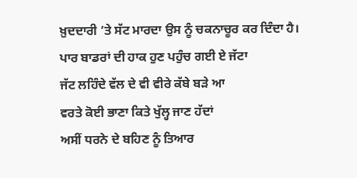ਖ਼ੁਦਦਾਰੀ ’ਤੇ ਸੱਟ ਮਾਰਦਾ ਉਸ ਨੂੰ ਚਕਨਾਚੂਰ ਕਰ ਦਿੰਦਾ ਹੈ।
ਪਾਰ ਬਾਡਰਾਂ ਦੀ ਹਾਕ ਹੁਣ ਪਹੁੰਚ ਗਈ ਏ ਜੱਟਾ
ਜੱਟ ਲਹਿੰਦੇ ਵੱਲ ਦੇ ਵੀ ਵੀਰੇ ਕੱਬੇ ਬੜੇ ਆ
ਵਰਤੇ ਕੋਈ ਭਾਣਾ ਕਿਤੇ ਖੁੱਲ੍ਹ ਜਾਣ ਹੱਦਾਂ
ਅਸੀਂ ਧਰਨੇ ਦੇ ਬਹਿਣ ਨੂੰ ਤਿਆਰ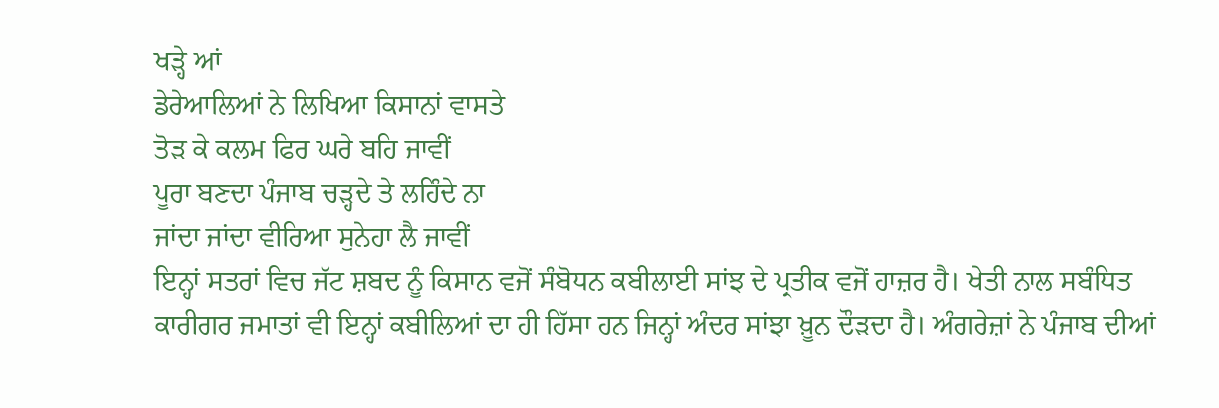ਖੜ੍ਹੇ ਆਂ
ਡੇਰੇਆਲਿਆਂ ਨੇ ਲਿਖਿਆ ਕਿਸਾਨਾਂ ਵਾਸਤੇ
ਤੋੜ ਕੇ ਕਲਮ ਫਿਰ ਘਰੇ ਬਹਿ ਜਾਵੀਂ
ਪੂਰਾ ਬਣਦਾ ਪੰਜਾਬ ਚੜ੍ਹਦੇ ਤੇ ਲਹਿੰਦੇ ਨਾ
ਜਾਂਦਾ ਜਾਂਦਾ ਵੀਰਿਆ ਸੁਨੇਹਾ ਲੈ ਜਾਵੀਂ
ਇਨ੍ਹਾਂ ਸਤਰਾਂ ਵਿਚ ਜੱਟ ਸ਼ਬਦ ਨੂੰ ਕਿਸਾਨ ਵਜੋਂ ਸੰਬੋਧਨ ਕਬੀਲਾਈ ਸਾਂਝ ਦੇ ਪ੍ਰਤੀਕ ਵਜੋਂ ਹਾਜ਼ਰ ਹੈ। ਖੇਤੀ ਨਾਲ ਸਬੰਧਿਤ ਕਾਰੀਗਰ ਜਮਾਤਾਂ ਵੀ ਇਨ੍ਹਾਂ ਕਬੀਲਿਆਂ ਦਾ ਹੀ ਹਿੱਸਾ ਹਨ ਜਿਨ੍ਹਾਂ ਅੰਦਰ ਸਾਂਝਾ ਖ਼ੂਨ ਦੌੜਦਾ ਹੈ। ਅੰਗਰੇਜ਼ਾਂ ਨੇ ਪੰਜਾਬ ਦੀਆਂ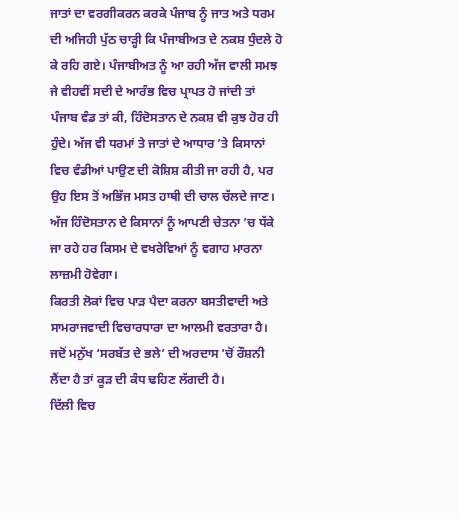ਜਾਤਾਂ ਦਾ ਵਰਗੀਕਰਨ ਕਰਕੇ ਪੰਜਾਬ ਨੂੰ ਜਾਤ ਅਤੇ ਧਰਮ ਦੀ ਅਜਿਹੀ ਪੁੱਠ ਚਾੜ੍ਹੀ ਕਿ ਪੰਜਾਬੀਅਤ ਦੇ ਨਕਸ਼ ਧੁੰਦਲੇ ਹੋ ਕੇ ਰਹਿ ਗਏ। ਪੰਜਾਬੀਅਤ ਨੂੰ ਆ ਰਹੀ ਅੱਜ ਵਾਲੀ ਸਮਝ ਜੇ ਵੀਹਵੀਂ ਸਦੀ ਦੇ ਆਰੰਭ ਵਿਚ ਪ੍ਰਾਪਤ ਹੋ ਜਾਂਦੀ ਤਾਂ ਪੰਜਾਬ ਵੰਡ ਤਾਂ ਕੀ, ਹਿੰਦੋਸਤਾਨ ਦੇ ਨਕਸ਼ ਵੀ ਕੁਝ ਹੋਰ ਹੀ ਹੁੰਦੇ। ਅੱਜ ਵੀ ਧਰਮਾਂ ਤੇ ਜਾਤਾਂ ਦੇ ਆਧਾਰ ’ਤੇ ਕਿਸਾਨਾਂ ਵਿਚ ਵੰਡੀਆਂ ਪਾਉਣ ਦੀ ਕੋਸ਼ਿਸ਼ ਕੀਤੀ ਜਾ ਰਹੀ ਹੈ, ਪਰ ਉਹ ਇਸ ਤੋਂ ਅਭਿੱਜ ਮਸਤ ਹਾਥੀ ਦੀ ਚਾਲ ਚੱਲਦੇ ਜਾਣ। ਅੱਜ ਹਿੰਦੋਸਤਾਨ ਦੇ ਕਿਸਾਨਾਂ ਨੂੰ ਆਪਣੀ ਚੇਤਨਾ ’ਚ ਧੱਕੇ ਜਾ ਰਹੇ ਹਰ ਕਿਸਮ ਦੇ ਵਖਰੇਵਿਆਂ ਨੂੰ ਵਗਾਹ ਮਾਰਨਾ ਲਾਜ਼ਮੀ ਹੋਵੇਗਾ।
ਕਿਰਤੀ ਲੋਕਾਂ ਵਿਚ ਪਾੜ ਪੈਦਾ ਕਰਨਾ ਬਸਤੀਵਾਦੀ ਅਤੇ ਸਾਮਰਾਜਵਾਦੀ ਵਿਚਾਰਧਾਰਾ ਦਾ ਆਲਮੀ ਵਰਤਾਰਾ ਹੈ। ਜਦੋਂ ਮਨੁੱਖ ‘ਸਰਬੱਤ ਦੇ ਭਲੇ’ ਦੀ ਅਰਦਾਸ ’ਚੋਂ ਰੌਸ਼ਨੀ ਲੈਂਦਾ ਹੈ ਤਾਂ ਕੂੜ ਦੀ ਕੰਧ ਢਹਿਣ ਲੱਗਦੀ ਹੈ।
ਦਿੱਲੀ ਵਿਚ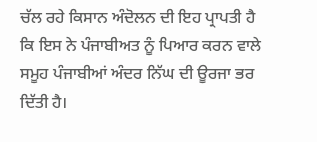ਚੱਲ ਰਹੇ ਕਿਸਾਨ ਅੰਦੋਲਨ ਦੀ ਇਹ ਪ੍ਰਾਪਤੀ ਹੈ ਕਿ ਇਸ ਨੇ ਪੰਜਾਬੀਅਤ ਨੂੰ ਪਿਆਰ ਕਰਨ ਵਾਲੇ ਸਮੂਹ ਪੰਜਾਬੀਆਂ ਅੰਦਰ ਨਿੱਘ ਦੀ ਊਰਜਾ ਭਰ ਦਿੱਤੀ ਹੈ।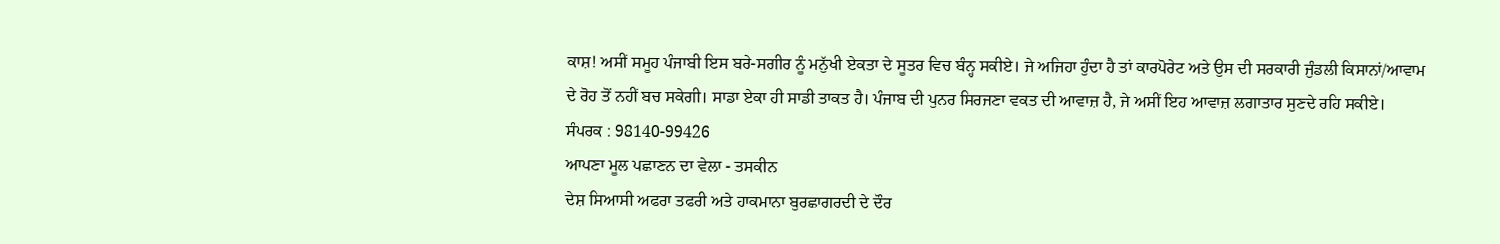ਕਾਸ਼! ਅਸੀਂ ਸਮੂਹ ਪੰਜਾਬੀ ਇਸ ਬਰੇ-ਸਗੀਰ ਨੂੰ ਮਨੁੱਖੀ ਏਕਤਾ ਦੇ ਸੂਤਰ ਵਿਚ ਬੰਨ੍ਹ ਸਕੀਏ। ਜੇ ਅਜਿਹਾ ਹੁੰਦਾ ਹੈ ਤਾਂ ਕਾਰਪੋਰੇਟ ਅਤੇ ਉਸ ਦੀ ਸਰਕਾਰੀ ਜੁੰਡਲੀ ਕਿਸਾਨਾਂ/ਆਵਾਮ ਦੇ ਰੋਹ ਤੋਂ ਨਹੀਂ ਬਚ ਸਕੇਗੀ। ਸਾਡਾ ਏਕਾ ਹੀ ਸਾਡੀ ਤਾਕਤ ਹੈ। ਪੰਜਾਬ ਦੀ ਪੁਨਰ ਸਿਰਜਣਾ ਵਕਤ ਦੀ ਆਵਾਜ਼ ਹੈ, ਜੇ ਅਸੀਂ ਇਹ ਆਵਾਜ਼ ਲਗਾਤਾਰ ਸੁਣਦੇ ਰਹਿ ਸਕੀਏ।
ਸੰਪਰਕ : 98140-99426
ਆਪਣਾ ਮੂਲ ਪਛਾਣਨ ਦਾ ਵੇਲਾ - ਤਸਕੀਨ
ਦੇਸ਼ ਸਿਆਸੀ ਅਫਰਾ ਤਫਰੀ ਅਤੇ ਹਾਕਮਾਨਾ ਬੁਰਛਾਗਰਦੀ ਦੇ ਦੌਰ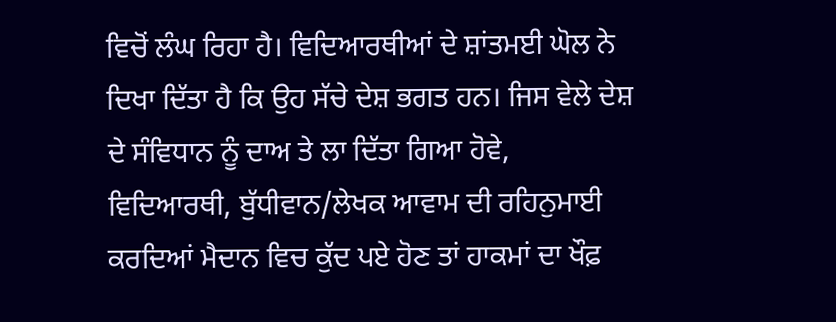ਵਿਚੋਂ ਲੰਘ ਰਿਹਾ ਹੈ। ਵਿਦਿਆਰਥੀਆਂ ਦੇ ਸ਼ਾਂਤਮਈ ਘੋਲ ਨੇ ਦਿਖਾ ਦਿੱਤਾ ਹੈ ਕਿ ਉਹ ਸੱਚੇ ਦੇਸ਼ ਭਗਤ ਹਨ। ਜਿਸ ਵੇਲੇ ਦੇਸ਼ ਦੇ ਸੰਵਿਧਾਨ ਨੂੰ ਦਾਅ ਤੇ ਲਾ ਦਿੱਤਾ ਗਿਆ ਹੋਵੇ, ਵਿਦਿਆਰਥੀ, ਬੁੱਧੀਵਾਨ/ਲੇਖਕ ਆਵਾਮ ਦੀ ਰਹਿਨੁਮਾਈ ਕਰਦਿਆਂ ਮੈਦਾਨ ਵਿਚ ਕੁੱਦ ਪਏ ਹੋਣ ਤਾਂ ਹਾਕਮਾਂ ਦਾ ਖੌਫ਼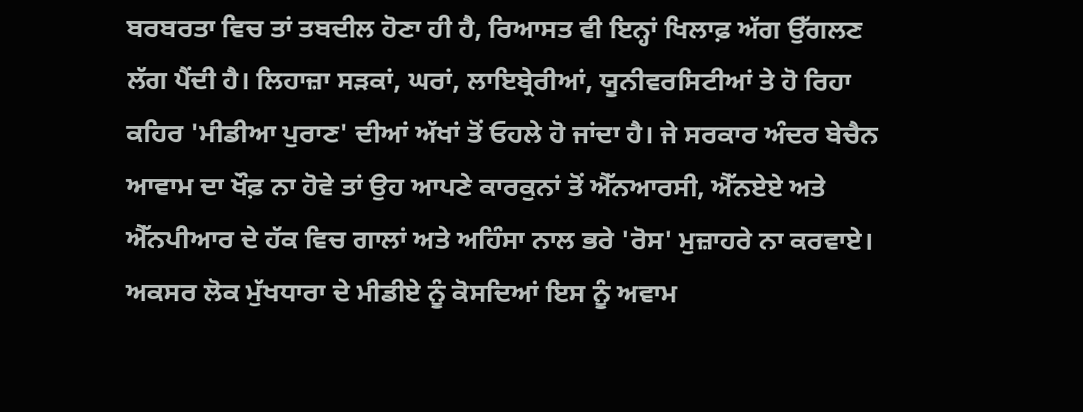ਬਰਬਰਤਾ ਵਿਚ ਤਾਂ ਤਬਦੀਲ ਹੋਣਾ ਹੀ ਹੈ, ਰਿਆਸਤ ਵੀ ਇਨ੍ਹਾਂ ਖਿਲਾਫ਼ ਅੱਗ ਉੱਗਲਣ ਲੱਗ ਪੈਂਦੀ ਹੈ। ਲਿਹਾਜ਼ਾ ਸੜਕਾਂ, ਘਰਾਂ, ਲਾਇਬ੍ਰੇਰੀਆਂ, ਯੂਨੀਵਰਸਿਟੀਆਂ ਤੇ ਹੋ ਰਿਹਾ ਕਹਿਰ 'ਮੀਡੀਆ ਪੁਰਾਣ' ਦੀਆਂ ਅੱਖਾਂ ਤੋਂ ਓਹਲੇ ਹੋ ਜਾਂਦਾ ਹੈ। ਜੇ ਸਰਕਾਰ ਅੰਦਰ ਬੇਚੈਨ ਆਵਾਮ ਦਾ ਖੌਫ਼ ਨਾ ਹੋਵੇ ਤਾਂ ਉਹ ਆਪਣੇ ਕਾਰਕੁਨਾਂ ਤੋਂ ਐੱਨਆਰਸੀ, ਐੱਨਏਏ ਅਤੇ ਐੱਨਪੀਆਰ ਦੇ ਹੱਕ ਵਿਚ ਗਾਲਾਂ ਅਤੇ ਅਹਿੰਸਾ ਨਾਲ ਭਰੇ 'ਰੋਸ' ਮੁਜ਼ਾਹਰੇ ਨਾ ਕਰਵਾਏ।
ਅਕਸਰ ਲੋਕ ਮੁੱਖਧਾਰਾ ਦੇ ਮੀਡੀਏ ਨੂੰ ਕੋਸਦਿਆਂ ਇਸ ਨੂੰ ਅਵਾਮ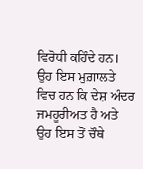ਵਿਰੋਧੀ ਕਹਿੰਦੇ ਹਨ। ਉਹ ਇਸ ਮੁਗ਼ਾਲਤੇ ਵਿਚ ਹਨ ਕਿ ਦੇਸ਼ ਅੰਦਰ ਜਮਹੂਰੀਅਤ ਹੈ ਅਤੇ ਉਹ ਇਸ ਤੋਂ ਚੌਥੇ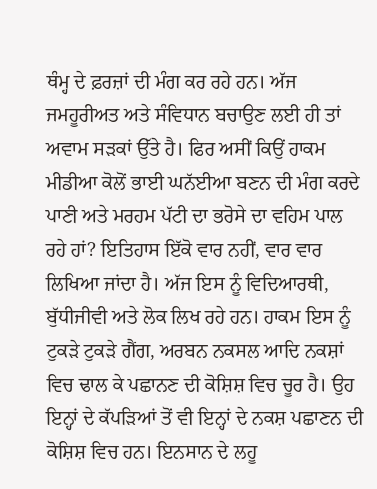ਥੰਮ੍ਹ ਦੇ ਫ਼ਰਜ਼ਾਂ ਦੀ ਮੰਗ ਕਰ ਰਹੇ ਹਨ। ਅੱਜ ਜਮਹੂਰੀਅਤ ਅਤੇ ਸੰਵਿਧਾਨ ਬਚਾਉਣ ਲਈ ਹੀ ਤਾਂ ਅਵਾਮ ਸੜਕਾਂ ਉੱਤੇ ਹੈ। ਫਿਰ ਅਸੀਂ ਕਿਉਂ ਹਾਕਮ ਮੀਡੀਆ ਕੋਲੋਂ ਭਾਈ ਘਨੱਈਆ ਬਣਨ ਦੀ ਮੰਗ ਕਰਦੇ ਪਾਣੀ ਅਤੇ ਮਰਹਮ ਪੱਟੀ ਦਾ ਭਰੋਸੇ ਦਾ ਵਹਿਮ ਪਾਲ ਰਹੇ ਹਾਂ? ਇਤਿਹਾਸ ਇੱਕੋ ਵਾਰ ਨਹੀਂ, ਵਾਰ ਵਾਰ ਲਿਖਿਆ ਜਾਂਦਾ ਹੈ। ਅੱਜ ਇਸ ਨੂੰ ਵਿਦਿਆਰਥੀ, ਬੁੱਧੀਜੀਵੀ ਅਤੇ ਲੋਕ ਲਿਖ ਰਹੇ ਹਨ। ਹਾਕਮ ਇਸ ਨੂੰ ਟੁਕੜੇ ਟੁਕੜੇ ਗੈਂਗ, ਅਰਬਨ ਨਕਸਲ ਆਦਿ ਨਕਸ਼ਾਂ ਵਿਚ ਢਾਲ ਕੇ ਪਛਾਨਣ ਦੀ ਕੋਸ਼ਿਸ਼ ਵਿਚ ਚੂਰ ਹੈ। ਉਹ ਇਨ੍ਹਾਂ ਦੇ ਕੱਪੜਿਆਂ ਤੋਂ ਵੀ ਇਨ੍ਹਾਂ ਦੇ ਨਕਸ਼ ਪਛਾਣਨ ਦੀ ਕੋਸ਼ਿਸ਼ ਵਿਚ ਹਨ। ਇਨਸਾਨ ਦੇ ਲਹੂ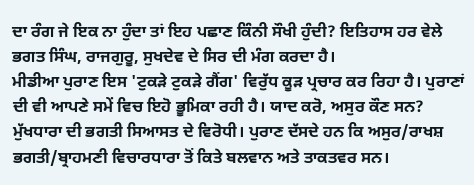ਦਾ ਰੰਗ ਜੇ ਇਕ ਨਾ ਹੁੰਦਾ ਤਾਂ ਇਹ ਪਛਾਣ ਕਿੰਨੀ ਸੌਖੀ ਹੁੰਦੀ? ਇਤਿਹਾਸ ਹਰ ਵੇਲੇ ਭਗਤ ਸਿੰਘ, ਰਾਜਗੁਰੂ, ਸੁਖਦੇਵ ਦੇ ਸਿਰ ਦੀ ਮੰਗ ਕਰਦਾ ਹੈ।
ਮੀਡੀਆ ਪੁਰਾਣ ਇਸ 'ਟੁਕੜੇ ਟੁਕੜੇ ਗੈਂਗ' ਵਿਰੁੱਧ ਕੂੜ ਪ੍ਰਚਾਰ ਕਰ ਰਿਹਾ ਹੈ। ਪੁਰਾਣਾਂ ਦੀ ਵੀ ਆਪਣੇ ਸਮੇਂ ਵਿਚ ਇਹੋ ਭੂਮਿਕਾ ਰਹੀ ਹੈ। ਯਾਦ ਕਰੋ, ਅਸੁਰ ਕੌਣ ਸਨ? ਮੁੱਖਧਾਰਾ ਦੀ ਭਗਤੀ ਸਿਆਸਤ ਦੇ ਵਿਰੋਧੀ। ਪੁਰਾਣ ਦੱਸਦੇ ਹਨ ਕਿ ਅਸੁਰ/ਰਾਖਸ਼ ਭਗਤੀ/ਬ੍ਰਾਹਮਣੀ ਵਿਚਾਰਧਾਰਾ ਤੋਂ ਕਿਤੇ ਬਲਵਾਨ ਅਤੇ ਤਾਕਤਵਰ ਸਨ।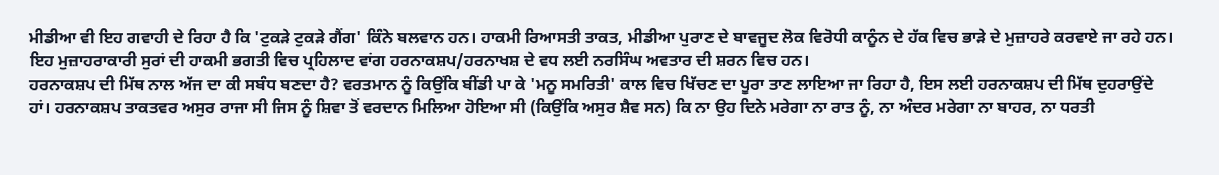ਮੀਡੀਆ ਵੀ ਇਹ ਗਵਾਹੀ ਦੇ ਰਿਹਾ ਹੈ ਕਿ 'ਟੁਕੜੇ ਟੁਕੜੇ ਗੈਂਗ' ਕਿੰਨੇ ਬਲਵਾਨ ਹਨ। ਹਾਕਮੀ ਰਿਆਸਤੀ ਤਾਕਤ, ਮੀਡੀਆ ਪੁਰਾਣ ਦੇ ਬਾਵਜੂਦ ਲੋਕ ਵਿਰੋਧੀ ਕਾਨੂੰਨ ਦੇ ਹੱਕ ਵਿਚ ਭਾੜੇ ਦੇ ਮੁਜ਼ਾਹਰੇ ਕਰਵਾਏ ਜਾ ਰਹੇ ਹਨ। ਇਹ ਮੁਜ਼ਾਹਰਾਕਾਰੀ ਸੁਰਾਂ ਦੀ ਹਾਕਮੀ ਭਗਤੀ ਵਿਚ ਪ੍ਰਹਿਲਾਦ ਵਾਂਗ ਹਰਨਾਕਸ਼ਪ/ਹਰਨਾਖਸ਼ ਦੇ ਵਧ ਲਈ ਨਰਸਿੰਘ ਅਵਤਾਰ ਦੀ ਸ਼ਰਨ ਵਿਚ ਹਨ।
ਹਰਨਾਕਸ਼ਪ ਦੀ ਮਿੱਥ ਨਾਲ ਅੱਜ ਦਾ ਕੀ ਸਬੰਧ ਬਣਦਾ ਹੈ? ਵਰਤਮਾਨ ਨੂੰ ਕਿਉਂਕਿ ਬੀਂਡੀ ਪਾ ਕੇ 'ਮਨੂ ਸਮਰਿਤੀ' ਕਾਲ ਵਿਚ ਖਿੱਚਣ ਦਾ ਪੂਰਾ ਤਾਣ ਲਾਇਆ ਜਾ ਰਿਹਾ ਹੈ, ਇਸ ਲਈ ਹਰਨਾਕਸ਼ਪ ਦੀ ਮਿੱਥ ਦੁਹਰਾਉਂਦੇ ਹਾਂ। ਹਰਨਾਕਸ਼ਪ ਤਾਕਤਵਰ ਅਸੁਰ ਰਾਜਾ ਸੀ ਜਿਸ ਨੂੰ ਸ਼ਿਵਾ ਤੋਂ ਵਰਦਾਨ ਮਿਲਿਆ ਹੋਇਆ ਸੀ (ਕਿਉਂਕਿ ਅਸੁਰ ਸ਼ੈਵ ਸਨ) ਕਿ ਨਾ ਉਹ ਦਿਨੇ ਮਰੇਗਾ ਨਾ ਰਾਤ ਨੂੰ, ਨਾ ਅੰਦਰ ਮਰੇਗਾ ਨਾ ਬਾਹਰ, ਨਾ ਧਰਤੀ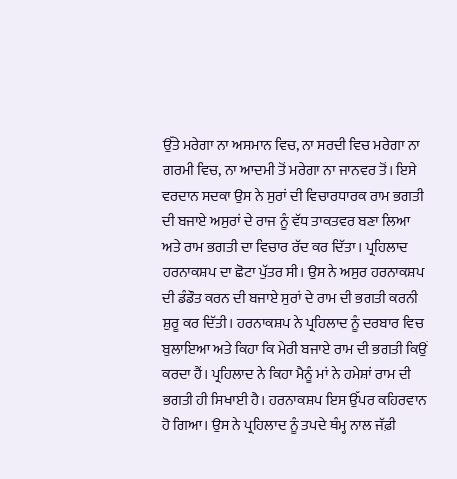ਉੱਤੇ ਮਰੇਗਾ ਨਾ ਅਸਮਾਨ ਵਿਚ, ਨਾ ਸਰਦੀ ਵਿਚ ਮਰੇਗਾ ਨਾ ਗਰਮੀ ਵਿਚ, ਨਾ ਆਦਮੀ ਤੋਂ ਮਰੇਗਾ ਨਾ ਜਾਨਵਰ ਤੋਂ। ਇਸੇ ਵਰਦਾਨ ਸਦਕਾ ਉਸ ਨੇ ਸੁਰਾਂ ਦੀ ਵਿਚਾਰਧਾਰਕ ਰਾਮ ਭਗਤੀ ਦੀ ਬਜਾਏ ਅਸੁਰਾਂ ਦੇ ਰਾਜ ਨੂੰ ਵੱਧ ਤਾਕਤਵਰ ਬਣਾ ਲਿਆ ਅਤੇ ਰਾਮ ਭਗਤੀ ਦਾ ਵਿਚਾਰ ਰੱਦ ਕਰ ਦਿੱਤਾ। ਪ੍ਰਹਿਲਾਦ ਹਰਨਾਕਸ਼ਪ ਦਾ ਛੋਟਾ ਪੁੱਤਰ ਸੀ। ਉਸ ਨੇ ਅਸੁਰ ਹਰਨਾਕਸ਼ਪ ਦੀ ਡੰਡੌਤ ਕਰਨ ਦੀ ਬਜਾਏ ਸੁਰਾਂ ਦੇ ਰਾਮ ਦੀ ਭਗਤੀ ਕਰਨੀ ਸ਼ੁਰੂ ਕਰ ਦਿੱਤੀ। ਹਰਨਾਕਸ਼ਪ ਨੇ ਪ੍ਰਹਿਲਾਦ ਨੂੰ ਦਰਬਾਰ ਵਿਚ ਬੁਲਾਇਆ ਅਤੇ ਕਿਹਾ ਕਿ ਮੇਰੀ ਬਜਾਏ ਰਾਮ ਦੀ ਭਗਤੀ ਕਿਉਂ ਕਰਦਾ ਹੈਂ। ਪ੍ਰਹਿਲਾਦ ਨੇ ਕਿਹਾ ਮੈਨੂੰ ਮਾਂ ਨੇ ਹਮੇਸ਼ਾਂ ਰਾਮ ਦੀ ਭਗਤੀ ਹੀ ਸਿਖਾਈ ਹੈ। ਹਰਨਾਕਸ਼ਪ ਇਸ ਉੱਪਰ ਕਹਿਰਵਾਨ ਹੋ ਗਿਆ। ਉਸ ਨੇ ਪ੍ਰਹਿਲਾਦ ਨੂੰ ਤਪਦੇ ਥੰਮ੍ਹ ਨਾਲ ਜੱਫ਼ੀ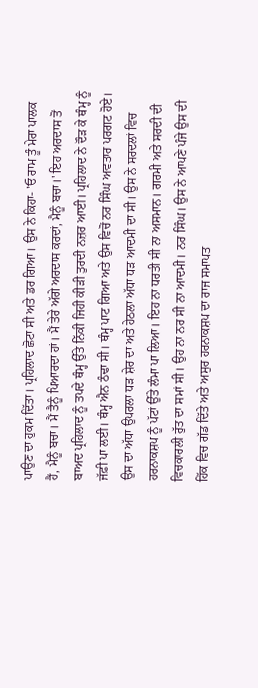ਪਾਉਣ ਦਾ ਹੁਕਮ ਦਿੱਤਾ। ਪ੍ਰਹਿਲਾਦ ਛੋਟਾ ਸੀ ਅਤੇ ਡਰ ਗਿਆ। ਉਸ ਨੇ ਕਿਹਾ- 'ਓ ਰਾਮ ਤੂੰ ਮੇਰਾ ਪਾਲਕ ਹੈਂ, ਮੈਨੂੰ ਬਚਾ। ਮੈਂ ਤੈਨੂੰ ਪਿਆਰਦਾ ਹਾਂ। ਮੈਂ ਤੇਰੇ ਅੱਗੇ ਅਰਦਾਸ ਕਰਦਾਂ, ਮੈਨੂੰ ਬਚਾ।' ਇਹ ਅਰਦਾਸ ਤੋਂ ਬਾਅਦ ਪ੍ਰਹਿਲਾਦ ਨੂੰ ਤਪਦੇ ਥੰਮ੍ਹ ਉੱਤੇ ਨਿੱਕੀ ਜਿਹੀ ਕੀੜੀ ਤੁਰਦੀ ਨਜ਼ਰ ਆਈ। ਪ੍ਰਹਿਲਾਦ ਨੇ ਦੌੜ ਕੇ ਥੰਮ੍ਹ ਨੂੰ ਜੱਫ਼ੀ ਪਾ ਲਈ। ਥੰਮ੍ਹ ਐਨ ਠੰਢਾ ਸੀ। ਥੰਮ੍ਹ ਪਾਟ ਗਿਆ ਅਤੇ ਉਸ ਵਿਚੋਂ ਨਰ ਸਿੰਘ ਅਵਤਾਰ ਪਰਗਟ ਹੋਏ। ਉਸ ਦਾ ਅੱਧਾ ਉਪਰਲਾ ਧੜ ਸ਼ੇਰ ਦਾ ਅਤੇ ਹੇਠਲਾ ਅੱਧਾ ਧੜ ਆਦਮੀ ਦਾ ਸੀ। ਉਸ ਨੇ ਸਰਦਲਾਂ ਵਿਚ ਹਰਨਾਕਸ਼ਪ ਨੂੰ ਪੱਟਾਂ ਉੱਤੇ ਲੰਮਾ ਪਾ ਲਿਆ। ਇਹ ਨਾ ਧਰਤੀ ਸੀ ਨਾ ਅਸਮਾਨ। ਗਰਮੀ ਅਤੇ ਸਰਦੀ ਦੀ ਵਿਚਕਾਰਲੀ ਰੁੱਤ ਦਾ ਸਮਾਂ ਸੀ। ਉਹ ਨਾ ਨਰ ਸੀ ਨਾ ਆਦਮੀ। ਨਰ ਸਿੰਘ। ਉਸ ਨੇ ਆਪਣੇ ਪੰਜੇ ਉਸ ਦੀ ਹਿੱਕ ਵਿਚ ਗੱਡ ਦਿੱਤੇ ਅਤੇ ਅਸੁਰ ਹਰਨਾਕਸ਼ਪ ਦਾ ਰਾਜ ਸਮਾਪਤ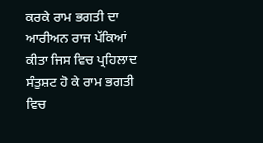ਕਰਕੇ ਰਾਮ ਭਗਤੀ ਦਾ ਆਰੀਅਨ ਰਾਜ ਪੱਕਿਆਂ ਕੀਤਾ ਜਿਸ ਵਿਚ ਪ੍ਰਹਿਲਾਦ ਸੰਤੁਸ਼ਟ ਹੋ ਕੇ ਰਾਮ ਭਗਤੀ ਵਿਚ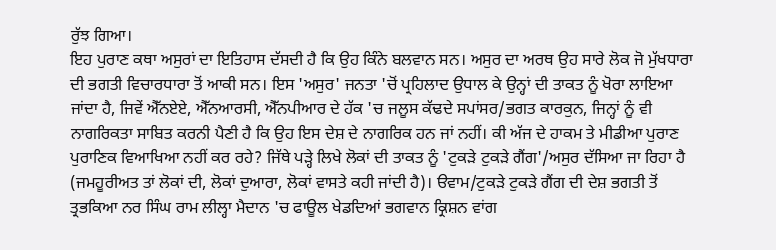ਰੁੱਝ ਗਿਆ।
ਇਹ ਪੁਰਾਣ ਕਥਾ ਅਸੁਰਾਂ ਦਾ ਇਤਿਹਾਸ ਦੱਸਦੀ ਹੈ ਕਿ ਉਹ ਕਿੰਨੇ ਬਲਵਾਨ ਸਨ। ਅਸੁਰ ਦਾ ਅਰਥ ਉਹ ਸਾਰੇ ਲੋਕ ਜੋ ਮੁੱਖਧਾਰਾ ਦੀ ਭਗਤੀ ਵਿਚਾਰਧਾਰਾ ਤੋਂ ਆਕੀ ਸਨ। ਇਸ 'ਅਸੁਰ' ਜਨਤਾ 'ਚੋਂ ਪ੍ਰਹਿਲਾਦ ਉਧਾਲ ਕੇ ਉਨ੍ਹਾਂ ਦੀ ਤਾਕਤ ਨੂੰ ਖੋਰਾ ਲਾਇਆ ਜਾਂਦਾ ਹੈ, ਜਿਵੇਂ ਐੱਨਏਏ, ਐੱਨਆਰਸੀ, ਐੱਨਪੀਆਰ ਦੇ ਹੱਕ 'ਚ ਜਲੂਸ ਕੱਢਦੇ ਸਪਾਂਸਰ/ਭਗਤ ਕਾਰਕੁਨ, ਜਿਨ੍ਹਾਂ ਨੂੰ ਵੀ ਨਾਗਰਿਕਤਾ ਸਾਬਿਤ ਕਰਨੀ ਪੈਣੀ ਹੈ ਕਿ ਉਹ ਇਸ ਦੇਸ਼ ਦੇ ਨਾਗਰਿਕ ਹਨ ਜਾਂ ਨਹੀਂ। ਕੀ ਅੱਜ ਦੇ ਹਾਕਮ ਤੇ ਮੀਡੀਆ ਪੁਰਾਣ ਪੁਰਾਣਿਕ ਵਿਆਖਿਆ ਨਹੀਂ ਕਰ ਰਹੇ? ਜਿੱਥੇ ਪੜ੍ਹੇ ਲਿਖੇ ਲੋਕਾਂ ਦੀ ਤਾਕਤ ਨੂੰ 'ਟੁਕੜੇ ਟੁਕੜੇ ਗੈਂਗ'/ਅਸੁਰ ਦੱਸਿਆ ਜਾ ਰਿਹਾ ਹੈ (ਜਮਹੂਰੀਅਤ ਤਾਂ ਲੋਕਾਂ ਦੀ, ਲੋਕਾਂ ਦੁਆਰਾ, ਲੋਕਾਂ ਵਾਸਤੇ ਕਹੀ ਜਾਂਦੀ ਹੈ)। ੳਵਾਮ/ਟੁਕੜੇ ਟੁਕੜੇ ਗੈਂਗ ਦੀ ਦੇਸ਼ ਭਗਤੀ ਤੋਂ ਤ੍ਰਭਕਿਆ ਨਰ ਸਿੰਘ ਰਾਮ ਲੀਲ੍ਹਾ ਮੈਦਾਨ 'ਚ ਫਾਊਲ ਖੇਡਦਿਆਂ ਭਗਵਾਨ ਕ੍ਰਿਸ਼ਨ ਵਾਂਗ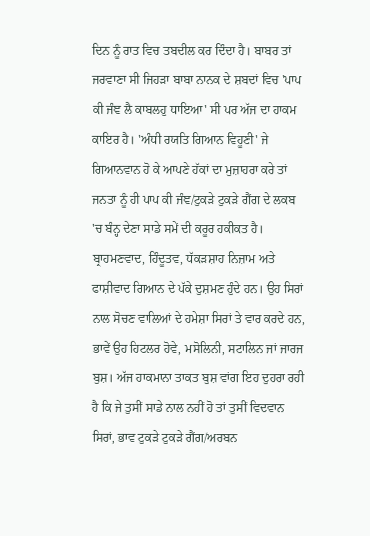ਦਿਨ ਨੂੰ ਰਾਤ ਵਿਚ ਤਬਦੀਲ ਕਰ ਦਿੰਦਾ ਹੈ। ਬਾਬਰ ਤਾਂ ਜਰਵਾਣਾ ਸੀ ਜਿਹੜਾ ਬਾਬਾ ਨਾਨਕ ਦੇ ਸ਼ਬਦਾਂ ਵਿਚ 'ਪਾਪ ਕੀ ਜੰਞ ਲੈ ਕਾਬਲਹੁ ਧਾਇਆ' ਸੀ ਪਰ ਅੱਜ ਦਾ ਹਾਕਮ ਕਾਇਰ ਹੈ। 'ਅੰਧੀ ਰਯਤਿ ਗਿਆਨ ਵਿਹੂਣੀ' ਜੇ ਗਿਆਨਵਾਨ ਹੋ ਕੇ ਆਪਣੇ ਹੱਕਾਂ ਦਾ ਮੁਜ਼ਾਹਰਾ ਕਰੇ ਤਾਂ ਜਨਤਾ ਨੂੰ ਹੀ ਪਾਪ ਕੀ ਜੰਞ/ਟੁਕੜੇ ਟੁਕੜੇ ਗੈਂਗ ਦੇ ਲਕਬ 'ਚ ਬੰਨ੍ਹ ਦੇਣਾ ਸਾਡੇ ਸਮੇਂ ਦੀ ਕਰੂਰ ਹਕੀਕਤ ਹੈ।
ਬ੍ਰਾਹਮਣਵਾਦ, ਹਿੰਦੂਤਵ, ਧੱਕੜਸ਼ਾਹ ਨਿਜ਼ਾਮ ਅਤੇ ਫਾਸ਼ੀਵਾਦ ਗਿਆਨ ਦੇ ਪੱਕੇ ਦੁਸ਼ਮਣ ਹੁੰਦੇ ਹਨ। ਉਹ ਸਿਰਾਂ ਨਾਲ ਸੋਚਣ ਵਾਲਿਆਂ ਦੇ ਹਮੇਸ਼ਾ ਸਿਰਾਂ ਤੇ ਵਾਰ ਕਰਦੇ ਹਨ, ਭਾਵੇਂ ਉਹ ਹਿਟਲਰ ਹੋਵੇ, ਮਸੋਲਿਨੀ, ਸਟਾਲਿਨ ਜਾਂ ਜਾਰਜ ਬੁਸ਼। ਅੱਜ ਹਾਕਮਾਨਾ ਤਾਕਤ ਬੁਸ਼ ਵਾਂਗ ਇਹ ਦੁਹਰਾ ਰਹੀ ਹੈ ਕਿ ਜੇ ਤੁਸੀਂ ਸਾਡੇ ਨਾਲ ਨਹੀਂ ਹੋ ਤਾਂ ਤੁਸੀਂ ਵਿਦਵਾਨ ਸਿਰਾਂ, ਭਾਵ ਟੁਕੜੇ ਟੁਕੜੇ ਗੈਂਗ/ਅਰਬਨ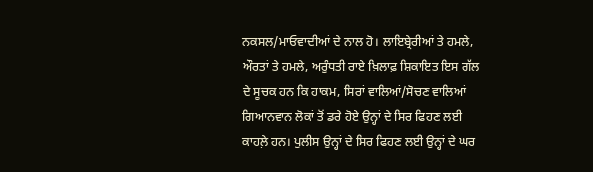ਨਕਸਲ/ਮਾਓਵਾਦੀਆਂ ਦੇ ਨਾਲ ਹੋ। ਲਾਇਬ੍ਰੇਰੀਆਂ ਤੇ ਹਮਲੇ, ਔਰਤਾਂ ਤੇ ਹਮਲੇ, ਅਰੁੰਧਤੀ ਰਾਏ ਖ਼ਿਲਾਫ਼ ਸ਼ਿਕਾਇਤ ਇਸ ਗੱਲ ਦੇ ਸੂਚਕ ਹਨ ਕਿ ਹਾਕਮ, ਸਿਰਾਂ ਵਾਲਿਆਂ/ਸੋਚਣ ਵਾਲਿਆਂ ਗਿਆਨਵਾਨ ਲੋਕਾਂ ਤੋਂ ਡਰੇ ਹੋਏ ਉਨ੍ਹਾਂ ਦੇ ਸਿਰ ਫਿਹਣ ਲਈ ਕਾਹਲ਼ੇ ਹਨ। ਪੁਲੀਸ ਉਨ੍ਹਾਂ ਦੇ ਸਿਰ ਫਿਹਣ ਲਈ ਉਨ੍ਹਾਂ ਦੇ ਘਰ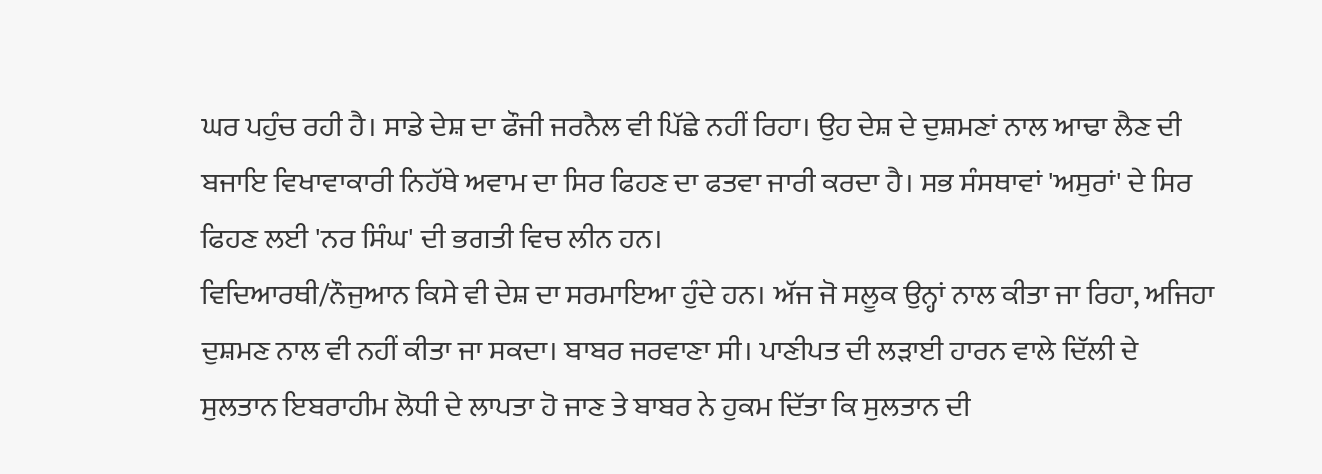ਘਰ ਪਹੁੰਚ ਰਹੀ ਹੈ। ਸਾਡੇ ਦੇਸ਼ ਦਾ ਫੌਜੀ ਜਰਨੈਲ ਵੀ ਪਿੱਛੇ ਨਹੀਂ ਰਿਹਾ। ਉਹ ਦੇਸ਼ ਦੇ ਦੁਸ਼ਮਣਾਂ ਨਾਲ ਆਢਾ ਲੈਣ ਦੀ ਬਜਾਇ ਵਿਖਾਵਾਕਾਰੀ ਨਿਹੱਥੇ ਅਵਾਮ ਦਾ ਸਿਰ ਫਿਹਣ ਦਾ ਫਤਵਾ ਜਾਰੀ ਕਰਦਾ ਹੈ। ਸਭ ਸੰਸਥਾਵਾਂ 'ਅਸੁਰਾਂ' ਦੇ ਸਿਰ ਫਿਹਣ ਲਈ 'ਨਰ ਸਿੰਘ' ਦੀ ਭਗਤੀ ਵਿਚ ਲੀਨ ਹਨ।
ਵਿਦਿਆਰਥੀ/ਨੌਜੁਆਨ ਕਿਸੇ ਵੀ ਦੇਸ਼ ਦਾ ਸਰਮਾਇਆ ਹੁੰਦੇ ਹਨ। ਅੱਜ ਜੋ ਸਲੂਕ ਉਨ੍ਹਾਂ ਨਾਲ ਕੀਤਾ ਜਾ ਰਿਹਾ, ਅਜਿਹਾ ਦੁਸ਼ਮਣ ਨਾਲ ਵੀ ਨਹੀਂ ਕੀਤਾ ਜਾ ਸਕਦਾ। ਬਾਬਰ ਜਰਵਾਣਾ ਸੀ। ਪਾਣੀਪਤ ਦੀ ਲੜਾਈ ਹਾਰਨ ਵਾਲੇ ਦਿੱਲੀ ਦੇ ਸੁਲਤਾਨ ਇਬਰਾਹੀਮ ਲੋਧੀ ਦੇ ਲਾਪਤਾ ਹੋ ਜਾਣ ਤੇ ਬਾਬਰ ਨੇ ਹੁਕਮ ਦਿੱਤਾ ਕਿ ਸੁਲਤਾਨ ਦੀ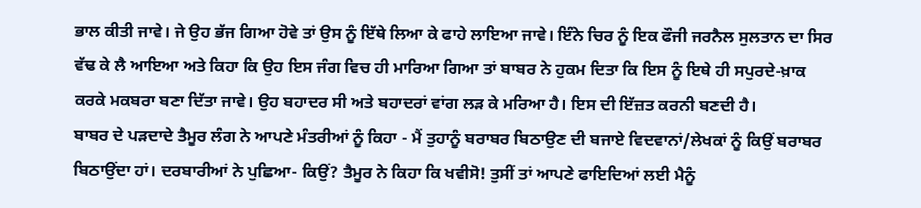ਭਾਲ ਕੀਤੀ ਜਾਵੇ। ਜੇ ਉਹ ਭੱਜ ਗਿਆ ਹੋਵੇ ਤਾਂ ਉਸ ਨੂੰ ਇੱਥੇ ਲਿਆ ਕੇ ਫਾਹੇ ਲਾਇਆ ਜਾਵੇ। ਇੰਨੇ ਚਿਰ ਨੂੰ ਇਕ ਫੌਜੀ ਜਰਨੈਲ ਸੁਲਤਾਨ ਦਾ ਸਿਰ ਵੱਢ ਕੇ ਲੈ ਆਇਆ ਅਤੇ ਕਿਹਾ ਕਿ ਉਹ ਇਸ ਜੰਗ ਵਿਚ ਹੀ ਮਾਰਿਆ ਗਿਆ ਤਾਂ ਬਾਬਰ ਨੇ ਹੁਕਮ ਦਿਤਾ ਕਿ ਇਸ ਨੂੰ ਇਥੇ ਹੀ ਸਪੁਰਦੇ-ਖ਼ਾਕ ਕਰਕੇ ਮਕਬਰਾ ਬਣਾ ਦਿੱਤਾ ਜਾਵੇ। ਉਹ ਬਹਾਦਰ ਸੀ ਅਤੇ ਬਹਾਦਰਾਂ ਵਾਂਗ ਲੜ ਕੇ ਮਰਿਆ ਹੈ। ਇਸ ਦੀ ਇੱਜ਼ਤ ਕਰਨੀ ਬਣਦੀ ਹੈ।
ਬਾਬਰ ਦੇ ਪੜਦਾਦੇ ਤੈਮੂਰ ਲੰਗ ਨੇ ਆਪਣੇ ਮੰਤਰੀਆਂ ਨੂੰ ਕਿਹਾ - ਮੈਂ ਤੁਹਾਨੂੰ ਬਰਾਬਰ ਬਿਠਾਉਣ ਦੀ ਬਜਾਏ ਵਿਦਵਾਨਾਂ/ਲੇਖਕਾਂ ਨੂੰ ਕਿਉਂ ਬਰਾਬਰ ਬਿਠਾਉਂਦਾ ਹਾਂ। ਦਰਬਾਰੀਆਂ ਨੇ ਪੁਛਿਆ- ਕਿਉਂ? ਤੈਮੂਰ ਨੇ ਕਿਹਾ ਕਿ ਖਵੀਸੋ! ਤੁਸੀਂ ਤਾਂ ਆਪਣੇ ਫਾਇਦਿਆਂ ਲਈ ਮੈਨੂੰ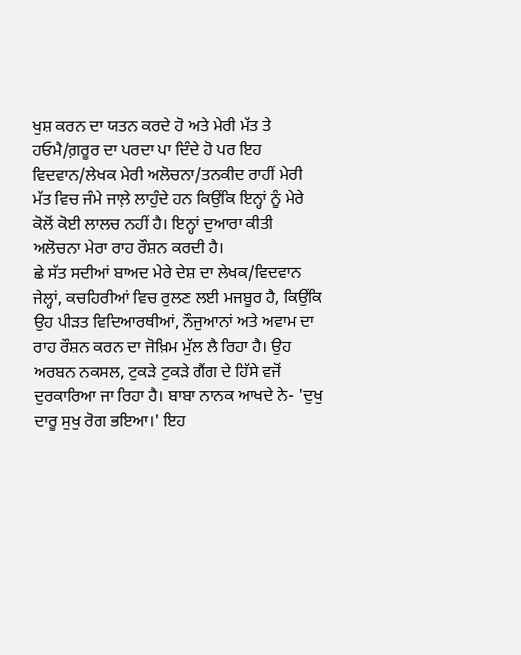ਖੁਸ਼ ਕਰਨ ਦਾ ਯਤਨ ਕਰਦੇ ਹੋ ਅਤੇ ਮੇਰੀ ਮੱਤ ਤੇ ਹਓਮੈ/ਗ਼ਰੂਰ ਦਾ ਪਰਦਾ ਪਾ ਦਿੰਦੇ ਹੋ ਪਰ ਇਹ ਵਿਦਵਾਨ/ਲੇਖਕ ਮੇਰੀ ਅਲੋਚਨਾ/ਤਨਕੀਦ ਰਾਹੀਂ ਮੇਰੀ ਮੱਤ ਵਿਚ ਜੰਮੇ ਜਾਲ਼ੇ ਲਾਹੁੰਦੇ ਹਨ ਕਿਉਂਕਿ ਇਨ੍ਹਾਂ ਨੂੰ ਮੇਰੇ ਕੋਲੋਂ ਕੋਈ ਲਾਲਚ ਨਹੀਂ ਹੈ। ਇਨ੍ਹਾਂ ਦੁਆਰਾ ਕੀਤੀ ਅਲੋਚਨਾ ਮੇਰਾ ਰਾਹ ਰੌਸ਼ਨ ਕਰਦੀ ਹੈ।
ਛੇ ਸੱਤ ਸਦੀਆਂ ਬਾਅਦ ਮੇਰੇ ਦੇਸ਼ ਦਾ ਲੇਖਕ/ਵਿਦਵਾਨ ਜੇਲ੍ਹਾਂ, ਕਚਹਿਰੀਆਂ ਵਿਚ ਰੁਲਣ ਲਈ ਮਜਬੂਰ ਹੈ, ਕਿਉਂਕਿ ਉਹ ਪੀੜਤ ਵਿਦਿਆਰਥੀਆਂ, ਨੌਜੁਆਨਾਂ ਅਤੇ ਅਵਾਮ ਦਾ ਰਾਹ ਰੌਸ਼ਨ ਕਰਨ ਦਾ ਜੋਖ਼ਿਮ ਮੁੱਲ ਲੈ ਰਿਹਾ ਹੈ। ਉਹ ਅਰਬਨ ਨਕਸਲ, ਟੁਕੜੇ ਟੁਕੜੇ ਗੈਂਗ ਦੇ ਹਿੱਸੇ ਵਜੋਂ ਦੁਰਕਾਰਿਆ ਜਾ ਰਿਹਾ ਹੈ। ਬਾਬਾ ਨਾਨਕ ਆਖਦੇ ਨੇ- 'ਦੁਖੁ ਦਾਰੂ ਸੁਖੁ ਰੋਗ ਭਇਆ।' ਇਹ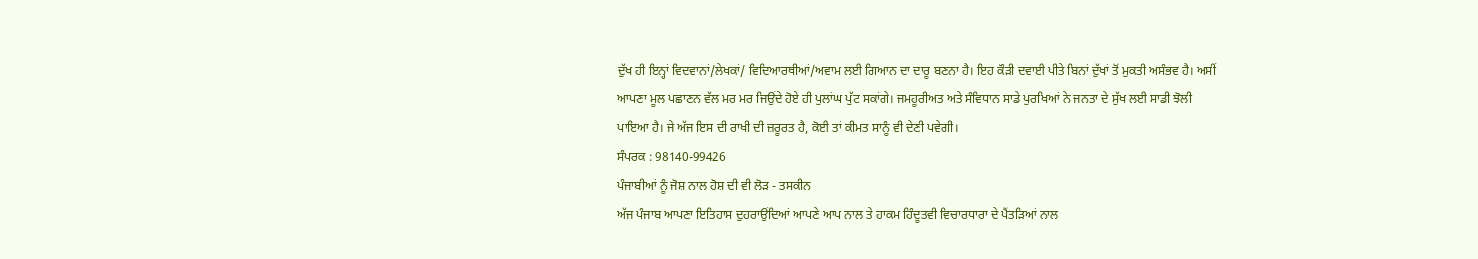ਦੁੱਖ ਹੀ ਇਨ੍ਹਾਂ ਵਿਦਵਾਨਾਂ/ਲੇਖਕਾਂ/ ਵਿਦਿਆਰਥੀਆਂ/ਅਵਾਮ ਲਈ ਗਿਆਨ ਦਾ ਦਾਰੂ ਬਣਨਾ ਹੈ। ਇਹ ਕੌੜੀ ਦਵਾਈ ਪੀਤੇ ਬਿਨਾਂ ਦੁੱਖਾਂ ਤੋਂ ਮੁਕਤੀ ਅਸੰਭਵ ਹੈ। ਅਸੀਂ ਆਪਣਾ ਮੂਲ ਪਛਾਣਨ ਵੱਲ ਮਰ ਮਰ ਜਿਉਂਦੇ ਹੋਏ ਹੀ ਪੁਲਾਂਘ ਪੁੱਟ ਸਕਾਂਗੇ। ਜਮਹੂਰੀਅਤ ਅਤੇ ਸੰਵਿਧਾਨ ਸਾਡੇ ਪੁਰਖਿਆਂ ਨੇ ਜਨਤਾ ਦੇ ਸੁੱਖ ਲਈ ਸਾਡੀ ਝੋਲੀ ਪਾਇਆ ਹੈ। ਜੇ ਅੱਜ ਇਸ ਦੀ ਰਾਖੀ ਦੀ ਜ਼ਰੂਰਤ ਹੈ, ਕੋਈ ਤਾਂ ਕੀਮਤ ਸਾਨੂੰ ਵੀ ਦੇਣੀ ਪਵੇਗੀ।
ਸੰਪਰਕ : 98140-99426
ਪੰਜਾਬੀਆਂ ਨੂੰ ਜੋਸ਼ ਨਾਲ ਹੋਸ਼ ਦੀ ਵੀ ਲੋੜ - ਤਸਕੀਨ
ਅੱਜ ਪੰਜਾਬ ਆਪਣਾ ਇਤਿਹਾਸ ਦੁਹਰਾਉਂਦਿਆਂ ਆਪਣੇ ਆਪ ਨਾਲ ਤੇ ਹਾਕਮ ਹਿੰਦੂਤਵੀ ਵਿਚਾਰਧਾਰਾ ਦੇ ਪੈਂਤੜਿਆਂ ਨਾਲ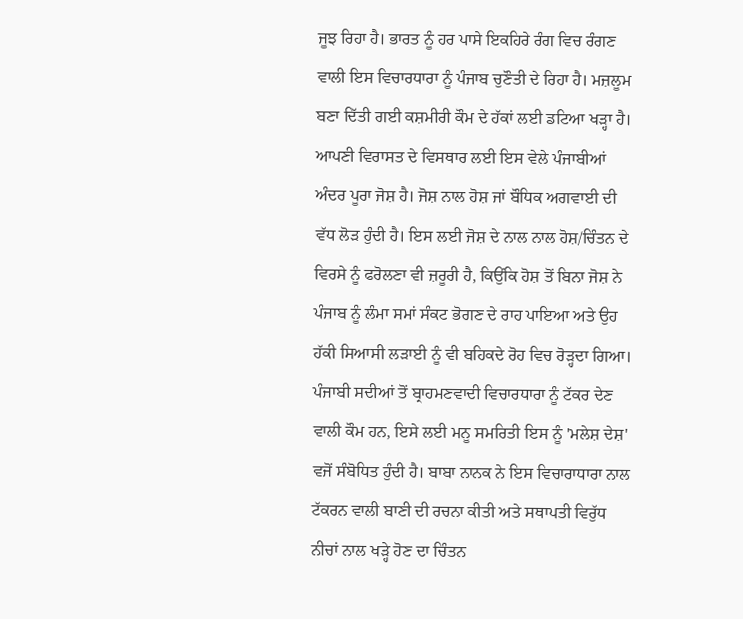ਜੂਝ ਰਿਹਾ ਹੈ। ਭਾਰਤ ਨੂੰ ਹਰ ਪਾਸੇ ਇਕਹਿਰੇ ਰੰਗ ਵਿਚ ਰੰਗਣ ਵਾਲੀ ਇਸ ਵਿਚਾਰਧਾਰਾ ਨੂੰ ਪੰਜਾਬ ਚੁਣੌਤੀ ਦੇ ਰਿਹਾ ਹੈ। ਮਜ਼ਲੂਮ ਬਣਾ ਦਿੱਤੀ ਗਈ ਕਸ਼ਮੀਰੀ ਕੌਮ ਦੇ ਹੱਕਾਂ ਲਈ ਡਟਿਆ ਖੜ੍ਹਾ ਹੈ। ਆਪਣੀ ਵਿਰਾਸਤ ਦੇ ਵਿਸਥਾਰ ਲਈ ਇਸ ਵੇਲੇ ਪੰਜਾਬੀਆਂ ਅੰਦਰ ਪੂਰਾ ਜੋਸ਼ ਹੈ। ਜੋਸ਼ ਨਾਲ ਹੋਸ਼ ਜਾਂ ਬੌਧਿਕ ਅਗਵਾਈ ਦੀ ਵੱਧ ਲੋੜ ਹੁੰਦੀ ਹੈ। ਇਸ ਲਈ ਜੋਸ਼ ਦੇ ਨਾਲ ਨਾਲ ਹੋਸ਼/ਚਿੰਤਨ ਦੇ ਵਿਰਸੇ ਨੂੰ ਫਰੋਲਣਾ ਵੀ ਜ਼ਰੂਰੀ ਹੈ, ਕਿਉਂਕਿ ਹੋਸ਼ ਤੋਂ ਬਿਨਾ ਜੋਸ਼ ਨੇ ਪੰਜਾਬ ਨੂੰ ਲੰਮਾ ਸਮਾਂ ਸੰਕਟ ਭੋਗਣ ਦੇ ਰਾਹ ਪਾਇਆ ਅਤੇ ਉਹ ਹੱਕੀ ਸਿਆਸੀ ਲੜਾਈ ਨੂੰ ਵੀ ਬਹਿਕਦੇ ਰੋਹ ਵਿਚ ਰੋੜ੍ਹਦਾ ਗਿਆ।
ਪੰਜਾਬੀ ਸਦੀਆਂ ਤੋਂ ਬ੍ਰਾਹਮਣਵਾਦੀ ਵਿਚਾਰਧਾਰਾ ਨੂੰ ਟੱਕਰ ਦੇਣ ਵਾਲੀ ਕੌਮ ਹਨ, ਇਸੇ ਲਈ ਮਨੂ ਸਮਰਿਤੀ ਇਸ ਨੂੰ 'ਮਲੇਸ਼ ਦੇਸ਼' ਵਜੋਂ ਸੰਬੋਧਿਤ ਹੁੰਦੀ ਹੈ। ਬਾਬਾ ਨਾਨਕ ਨੇ ਇਸ ਵਿਚਾਰਾਧਾਰਾ ਨਾਲ ਟੱਕਰਨ ਵਾਲੀ ਬਾਣੀ ਦੀ ਰਚਨਾ ਕੀਤੀ ਅਤੇ ਸਥਾਪਤੀ ਵਿਰੁੱਧ ਨੀਚਾਂ ਨਾਲ ਖੜ੍ਹੇ ਹੋਣ ਦਾ ਚਿੰਤਨ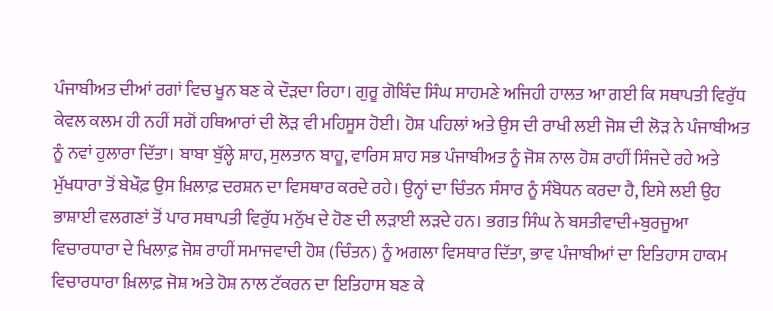ਪੰਜਾਬੀਅਤ ਦੀਆਂ ਰਗਾਂ ਵਿਚ ਖੂਨ ਬਣ ਕੇ ਦੌੜਦਾ ਰਿਹਾ। ਗੁਰੂ ਗੋਬਿੰਦ ਸਿੰਘ ਸਾਹਮਣੇ ਅਜਿਹੀ ਹਾਲਤ ਆ ਗਈ ਕਿ ਸਥਾਪਤੀ ਵਿਰੁੱਧ ਕੇਵਲ ਕਲਮ ਹੀ ਨਹੀਂ ਸਗੋਂ ਹਥਿਆਰਾਂ ਦੀ ਲੋੜ ਵੀ ਮਹਿਸੂਸ ਹੋਈ। ਹੋਸ਼ ਪਹਿਲਾਂ ਅਤੇ ਉਸ ਦੀ ਰਾਖੀ ਲਈ ਜੋਸ਼ ਦੀ ਲੋੜ ਨੇ ਪੰਜਾਬੀਅਤ ਨੂੰ ਨਵਾਂ ਹੁਲਾਰਾ ਦਿੱਤਾ। ਬਾਬਾ ਬੁੱਲ੍ਹੇ ਸ਼ਾਹ, ਸੁਲਤਾਨ ਬਾਹੂ, ਵਾਰਿਸ ਸ਼ਾਹ ਸਭ ਪੰਜਾਬੀਅਤ ਨੂੰ ਜੋਸ਼ ਨਾਲ ਹੋਸ਼ ਰਾਹੀਂ ਸਿੰਜਦੇ ਰਹੇ ਅਤੇ ਮੁੱਖਧਾਰਾ ਤੋਂ ਬੇਖੌਫ਼ ਉਸ ਖ਼ਿਲਾਫ਼ ਦਰਸ਼ਨ ਦਾ ਵਿਸਥਾਰ ਕਰਦੇ ਰਹੇ। ਉਨ੍ਹਾਂ ਦਾ ਚਿੰਤਨ ਸੰਸਾਰ ਨੂੰ ਸੰਬੋਧਨ ਕਰਦਾ ਹੈ, ਇਸੇ ਲਈ ਉਹ ਭਾਸ਼ਾਈ ਵਲਗਣਾਂ ਤੋਂ ਪਾਰ ਸਥਾਪਤੀ ਵਿਰੁੱਧ ਮਨੁੱਖ ਦੇ ਹੋਣ ਦੀ ਲੜਾਈ ਲੜਦੇ ਹਨ। ਭਗਤ ਸਿੰਘ ਨੇ ਬਸਤੀਵਾਦੀ+ਬੁਰਜੂਆ ਵਿਚਾਰਧਾਰਾ ਦੇ ਖਿਲਾਫ਼ ਜੋਸ਼ ਰਾਹੀਂ ਸਮਾਜਵਾਦੀ ਹੋਸ਼ (ਚਿੰਤਨ) ਨੂੰ ਅਗਲਾ ਵਿਸਥਾਰ ਦਿੱਤਾ, ਭਾਵ ਪੰਜਾਬੀਆਂ ਦਾ ਇਤਿਹਾਸ ਹਾਕਮ ਵਿਚਾਰਧਾਰਾ ਖ਼ਿਲਾਫ਼ ਜੋਸ਼ ਅਤੇ ਹੋਸ਼ ਨਾਲ ਟੱਕਰਨ ਦਾ ਇਤਿਹਾਸ ਬਣ ਕੇ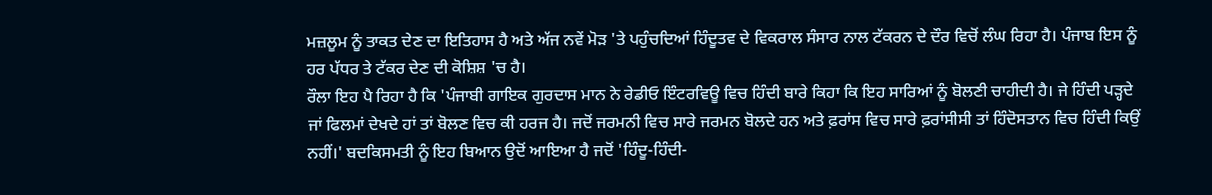ਮਜ਼ਲੂਮ ਨੂੰ ਤਾਕਤ ਦੇਣ ਦਾ ਇਤਿਹਾਸ ਹੈ ਅਤੇ ਅੱਜ ਨਵੇਂ ਮੋੜ 'ਤੇ ਪਹੁੰਚਦਿਆਂ ਹਿੰਦੂਤਵ ਦੇ ਵਿਕਰਾਲ ਸੰਸਾਰ ਨਾਲ ਟੱਕਰਨ ਦੇ ਦੌਰ ਵਿਚੋਂ ਲੰਘ ਰਿਹਾ ਹੈ। ਪੰਜਾਬ ਇਸ ਨੂੰ ਹਰ ਪੱਧਰ ਤੇ ਟੱਕਰ ਦੇਣ ਦੀ ਕੋਸ਼ਿਸ਼ 'ਚ ਹੈ।
ਰੌਲਾ ਇਹ ਪੈ ਰਿਹਾ ਹੈ ਕਿ 'ਪੰਜਾਬੀ ਗਾਇਕ ਗੁਰਦਾਸ ਮਾਨ ਨੇ ਰੇਡੀਓ ਇੰਟਰਵਿਊ ਵਿਚ ਹਿੰਦੀ ਬਾਰੇ ਕਿਹਾ ਕਿ ਇਹ ਸਾਰਿਆਂ ਨੂੰ ਬੋਲਣੀ ਚਾਹੀਦੀ ਹੈ। ਜੇ ਹਿੰਦੀ ਪੜ੍ਹਦੇ ਜਾਂ ਫਿਲਮਾਂ ਦੇਖਦੇ ਹਾਂ ਤਾਂ ਬੋਲਣ ਵਿਚ ਕੀ ਹਰਜ ਹੈ। ਜਦੋਂ ਜਰਮਨੀ ਵਿਚ ਸਾਰੇ ਜਰਮਨ ਬੋਲਦੇ ਹਨ ਅਤੇ ਫ਼ਰਾਂਸ ਵਿਚ ਸਾਰੇ ਫ਼ਰਾਂਸੀਸੀ ਤਾਂ ਹਿੰਦੋਸਤਾਨ ਵਿਚ ਹਿੰਦੀ ਕਿਉਂ ਨਹੀਂ।' ਬਦਕਿਸਮਤੀ ਨੂੰ ਇਹ ਬਿਆਨ ਉਦੋਂ ਆਇਆ ਹੈ ਜਦੋਂ 'ਹਿੰਦੂ-ਹਿੰਦੀ-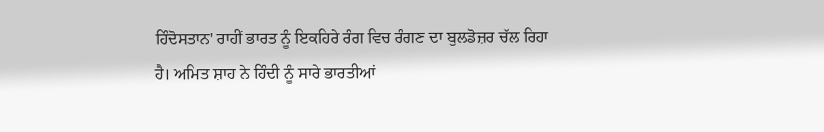ਹਿੰਦੋਸਤਾਨ' ਰਾਹੀਂ ਭਾਰਤ ਨੂੰ ਇਕਹਿਰੇ ਰੰਗ ਵਿਚ ਰੰਗਣ ਦਾ ਬੁਲਡੋਜ਼ਰ ਚੱਲ ਰਿਹਾ ਹੈ। ਅਮਿਤ ਸ਼ਾਹ ਨੇ ਹਿੰਦੀ ਨੂੰ ਸਾਰੇ ਭਾਰਤੀਆਂ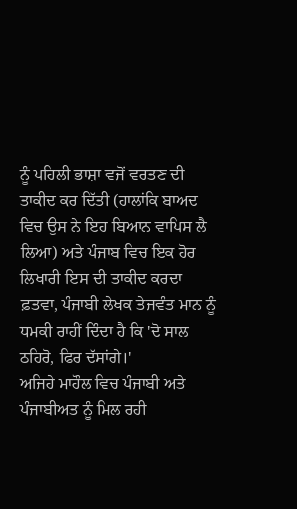ਨੂੰ ਪਹਿਲੀ ਭਾਸ਼ਾ ਵਜੋਂ ਵਰਤਣ ਦੀ ਤਾਕੀਦ ਕਰ ਦਿੱਤੀ (ਹਾਲਾਂਕਿ ਬਾਅਦ ਵਿਚ ਉਸ ਨੇ ਇਹ ਬਿਆਨ ਵਾਪਿਸ ਲੈ ਲਿਆ) ਅਤੇ ਪੰਜਾਬ ਵਿਚ ਇਕ ਹੋਰ ਲਿਖਾਰੀ ਇਸ ਦੀ ਤਾਕੀਦ ਕਰਦਾ ਫ਼ਤਵਾ, ਪੰਜਾਬੀ ਲੇਖਕ ਤੇਜਵੰਤ ਮਾਨ ਨੂੰ ਧਮਕੀ ਰਾਹੀਂ ਦਿੰਦਾ ਹੈ ਕਿ 'ਦੋ ਸਾਲ ਠਹਿਰੋ, ਫਿਰ ਦੱਸਾਂਗੇ।'
ਅਜਿਹੇ ਮਾਹੌਲ ਵਿਚ ਪੰਜਾਬੀ ਅਤੇ ਪੰਜਾਬੀਅਤ ਨੂੰ ਮਿਲ ਰਹੀ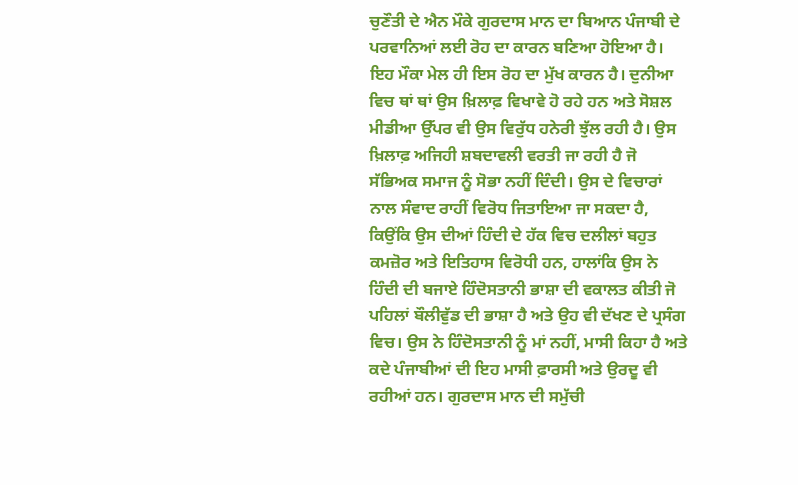ਚੁਣੌਤੀ ਦੇ ਐਨ ਮੌਕੇ ਗੁਰਦਾਸ ਮਾਨ ਦਾ ਬਿਆਨ ਪੰਜਾਬੀ ਦੇ ਪਰਵਾਨਿਆਂ ਲਈ ਰੋਹ ਦਾ ਕਾਰਨ ਬਣਿਆ ਹੋਇਆ ਹੈ। ਇਹ ਮੌਕਾ ਮੇਲ ਹੀ ਇਸ ਰੋਹ ਦਾ ਮੁੱਖ ਕਾਰਨ ਹੈ। ਦੁਨੀਆ ਵਿਚ ਥਾਂ ਥਾਂ ਉਸ ਖ਼ਿਲਾਫ਼ ਵਿਖਾਵੇ ਹੋ ਰਹੇ ਹਨ ਅਤੇ ਸੋਸ਼ਲ ਮੀਡੀਆ ਉੱਪਰ ਵੀ ਉਸ ਵਿਰੁੱਧ ਹਨੇਰੀ ਝੁੱਲ ਰਹੀ ਹੈ। ਉਸ ਖ਼ਿਲਾਫ਼ ਅਜਿਹੀ ਸ਼ਬਦਾਵਲੀ ਵਰਤੀ ਜਾ ਰਹੀ ਹੈ ਜੋ ਸੱਭਿਅਕ ਸਮਾਜ ਨੂੰ ਸੋਭਾ ਨਹੀਂ ਦਿੰਦੀ। ਉਸ ਦੇ ਵਿਚਾਰਾਂ ਨਾਲ ਸੰਵਾਦ ਰਾਹੀਂ ਵਿਰੋਧ ਜਿਤਾਇਆ ਜਾ ਸਕਦਾ ਹੈ, ਕਿਉਂਕਿ ਉਸ ਦੀਆਂ ਹਿੰਦੀ ਦੇ ਹੱਕ ਵਿਚ ਦਲੀਲਾਂ ਬਹੁਤ ਕਮਜ਼ੋਰ ਅਤੇ ਇਤਿਹਾਸ ਵਿਰੋਧੀ ਹਨ, ਹਾਲਾਂਕਿ ਉਸ ਨੇ ਹਿੰਦੀ ਦੀ ਬਜਾਏ ਹਿੰਦੋਸਤਾਨੀ ਭਾਸ਼ਾ ਦੀ ਵਕਾਲਤ ਕੀਤੀ ਜੋ ਪਹਿਲਾਂ ਬੌਲੀਵੁੱਡ ਦੀ ਭਾਸ਼ਾ ਹੈ ਅਤੇ ਉਹ ਵੀ ਦੱਖਣ ਦੇ ਪ੍ਰਸੰਗ ਵਿਚ। ਉਸ ਨੇ ਹਿੰਦੋਸਤਾਨੀ ਨੂੰ ਮਾਂ ਨਹੀਂ, ਮਾਸੀ ਕਿਹਾ ਹੈ ਅਤੇ ਕਦੇ ਪੰਜਾਬੀਆਂ ਦੀ ਇਹ ਮਾਸੀ ਫ਼ਾਰਸੀ ਅਤੇ ਉਰਦੂ ਵੀ ਰਹੀਆਂ ਹਨ। ਗੁਰਦਾਸ ਮਾਨ ਦੀ ਸਮੁੱਚੀ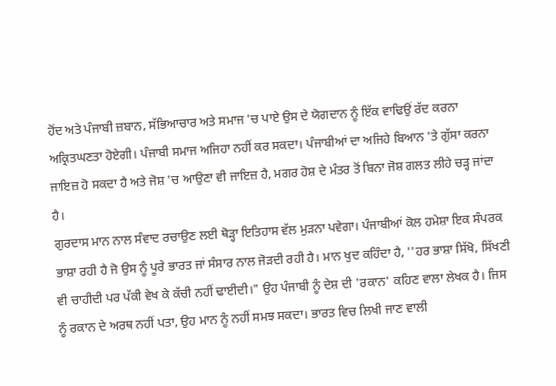ਹੋਂਦ ਅਤੇ ਪੰਜਾਬੀ ਜ਼ਬਾਨ, ਸੱਭਿਆਚਾਰ ਅਤੇ ਸਮਾਜ 'ਚ ਪਾਏ ਉਸ ਦੇ ਯੋਗਦਾਨ ਨੂੰ ਇੱਕ ਵਾਢਿਉਂ ਰੱਦ ਕਰਨਾ ਅਕ੍ਰਿਤਘਣਤਾ ਹੋਏਗੀ। ਪੰਜਾਬੀ ਸਮਾਜ ਅਜਿਹਾ ਨਹੀਂ ਕਰ ਸਕਦਾ। ਪੰਜਾਬੀਆਂ ਦਾ ਅਜਿਹੇ ਬਿਆਨ 'ਤੇ ਗੁੱਸਾ ਕਰਨਾ ਜਾਇਜ਼ ਹੋ ਸਕਦਾ ਹੈ ਅਤੇ ਜੋਸ਼ 'ਚ ਆਉਣਾ ਵੀ ਜਾਇਜ਼ ਹੈ, ਮਗਰ ਹੋਸ਼ ਦੇ ਮੰਤਰ ਤੋਂ ਬਿਨਾ ਜੋਸ਼ ਗਲਤ ਲੀਹੇ ਚੜ੍ਹ ਜਾਂਦਾ ਹੈ।
ਗੁਰਦਾਸ ਮਾਨ ਨਾਲ ਸੰਵਾਦ ਰਚਾਉਣ ਲਈ ਥੋੜ੍ਹਾ ਇਤਿਹਾਸ ਵੱਲ ਮੁੜਨਾ ਪਵੇਗਾ। ਪੰਜਾਬੀਆਂ ਕੋਲ ਹਮੇਸ਼ਾ ਇਕ ਸੰਪਰਕ ਭਾਸ਼ਾ ਰਹੀ ਹੈ ਜੋ ਉਸ ਨੂੰ ਪੂਰੇ ਭਾਰਤ ਜਾਂ ਸੰਸਾਰ ਨਾਲ ਜੋੜਦੀ ਰਹੀ ਹੈ। ਮਾਨ ਖੁਦ ਕਹਿੰਦਾ ਹੈ, ''ਹਰ ਭਾਸ਼ਾ ਸਿੱਖੋ, ਸਿੱਖਣੀ ਵੀ ਚਾਹੀਦੀ ਪਰ ਪੱਕੀ ਵੇਖ ਕੇ ਕੱਚੀ ਨਹੀਂ ਢਾਈਦੀ।" ਉਹ ਪੰਜਾਬੀ ਨੂੰ ਦੇਸ਼ ਦੀ 'ਰਕਾਨ' ਕਹਿਣ ਵਾਲਾ ਲੇਖਕ ਹੈ। ਜਿਸ ਨੂੰ ਰਕਾਨ ਦੇ ਅਰਥ ਨਹੀਂ ਪਤਾ, ਉਹ ਮਾਨ ਨੂੰ ਨਹੀਂ ਸਮਝ ਸਕਦਾ। ਭਾਰਤ ਵਿਚ ਲਿਖੀ ਜਾਣ ਵਾਲੀ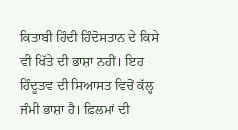ਕਿਤਾਬੀ ਹਿੰਦੀ ਹਿੰਦੋਸਤਾਨ ਦੇ ਕਿਸੇ ਵੀ ਖਿੱਤੇ ਦੀ ਭਾਸ਼ਾ ਨਹੀਂ। ਇਹ ਹਿੰਦੂਤਵ ਦੀ ਸਿਆਸਤ ਵਿਚੋਂ ਕੱਲ੍ਹ ਜੰਮੀ ਭਾਸ਼ਾ ਹੈ। ਫ਼ਿਲਮਾਂ ਦੀ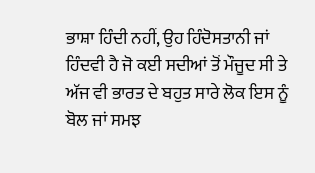ਭਾਸ਼ਾ ਹਿੰਦੀ ਨਹੀਂ, ਉਹ ਹਿੰਦੋਸਤਾਨੀ ਜਾਂ ਹਿੰਦਵੀ ਹੈ ਜੋ ਕਈ ਸਦੀਆਂ ਤੋਂ ਮੌਜੂਦ ਸੀ ਤੇ ਅੱਜ ਵੀ ਭਾਰਤ ਦੇ ਬਹੁਤ ਸਾਰੇ ਲੋਕ ਇਸ ਨੂੰ ਬੋਲ ਜਾਂ ਸਮਝ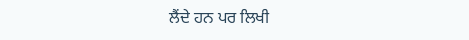ਲੈਂਦੇ ਹਨ ਪਰ ਲਿਖੀ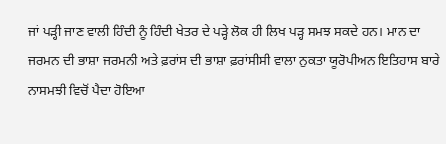ਜਾਂ ਪੜ੍ਹੀ ਜਾਣ ਵਾਲੀ ਹਿੰਦੀ ਨੂੰ ਹਿੰਦੀ ਖੇਤਰ ਦੇ ਪੜ੍ਹੇ ਲੋਕ ਹੀ ਲਿਖ ਪੜ੍ਹ ਸਮਝ ਸਕਦੇ ਹਨ। ਮਾਨ ਦਾ ਜਰਮਨ ਦੀ ਭਾਸ਼ਾ ਜਰਮਨੀ ਅਤੇ ਫ਼ਰਾਂਸ ਦੀ ਭਾਸ਼ਾ ਫ਼ਰਾਂਸੀਸੀ ਵਾਲਾ ਨੁਕਤਾ ਯੂਰੋਪੀਅਨ ਇਤਿਹਾਸ ਬਾਰੇ ਨਾਸਮਝੀ ਵਿਚੋਂ ਪੈਦਾ ਹੋਇਆ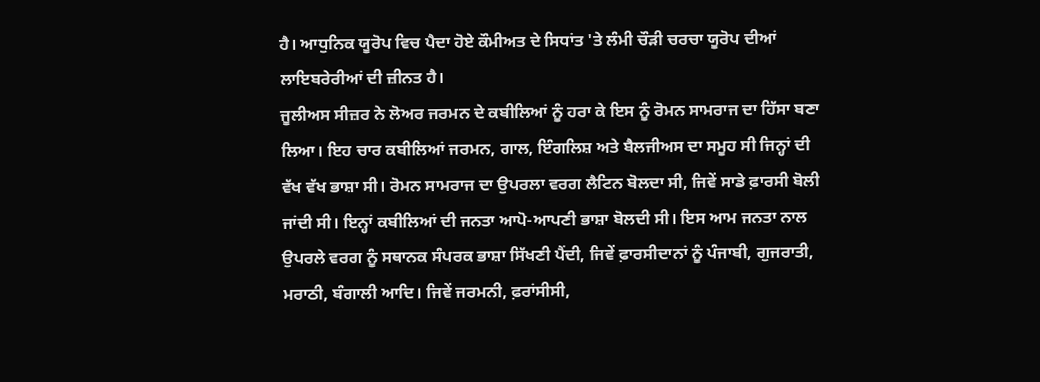ਹੈ। ਆਧੁਨਿਕ ਯੂਰੋਪ ਵਿਚ ਪੈਦਾ ਹੋਏ ਕੌਮੀਅਤ ਦੇ ਸਿਧਾਂਤ 'ਤੇ ਲੰਮੀ ਚੌੜੀ ਚਰਚਾ ਯੂਰੋਪ ਦੀਆਂ ਲਾਇਬਰੇਰੀਆਂ ਦੀ ਜ਼ੀਨਤ ਹੈ।
ਜੂਲੀਅਸ ਸੀਜ਼ਰ ਨੇ ਲੋਅਰ ਜਰਮਨ ਦੇ ਕਬੀਲਿਆਂ ਨੂੰ ਹਰਾ ਕੇ ਇਸ ਨੂੰ ਰੋਮਨ ਸਾਮਰਾਜ ਦਾ ਹਿੱਸਾ ਬਣਾ ਲਿਆ। ਇਹ ਚਾਰ ਕਬੀਲਿਆਂ ਜਰਮਨ, ਗਾਲ, ਇੰਗਲਿਸ਼ ਅਤੇ ਬੈਲਜੀਅਸ ਦਾ ਸਮੂਹ ਸੀ ਜਿਨ੍ਹਾਂ ਦੀ ਵੱਖ ਵੱਖ ਭਾਸ਼ਾ ਸੀ। ਰੋਮਨ ਸਾਮਰਾਜ ਦਾ ਉਪਰਲਾ ਵਰਗ ਲੈਟਿਨ ਬੋਲਦਾ ਸੀ, ਜਿਵੇਂ ਸਾਡੇ ਫ਼ਾਰਸੀ ਬੋਲੀ ਜਾਂਦੀ ਸੀ। ਇਨ੍ਹਾਂ ਕਬੀਲਿਆਂ ਦੀ ਜਨਤਾ ਆਪੋ-ਆਪਣੀ ਭਾਸ਼ਾ ਬੋਲਦੀ ਸੀ। ਇਸ ਆਮ ਜਨਤਾ ਨਾਲ ਉਪਰਲੇ ਵਰਗ ਨੂੰ ਸਥਾਨਕ ਸੰਪਰਕ ਭਾਸ਼ਾ ਸਿੱਖਣੀ ਪੈਂਦੀ, ਜਿਵੇਂ ਫ਼ਾਰਸੀਦਾਨਾਂ ਨੂੰ ਪੰਜਾਬੀ, ਗੁਜਰਾਤੀ, ਮਰਾਠੀ, ਬੰਗਾਲੀ ਆਦਿ। ਜਿਵੇਂ ਜਰਮਨੀ, ਫ਼ਰਾਂਸੀਸੀ,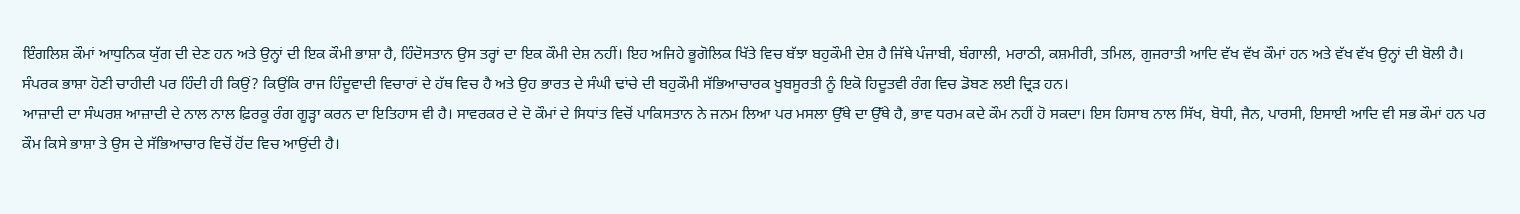ਇੰਗਲਿਸ਼ ਕੌਮਾਂ ਆਧੁਨਿਕ ਯੁੱਗ ਦੀ ਦੇਣ ਹਨ ਅਤੇ ਉਨ੍ਹਾਂ ਦੀ ਇਕ ਕੌਮੀ ਭਾਸ਼ਾ ਹੈ, ਹਿੰਦੋਸਤਾਨ ਉਸ ਤਰ੍ਹਾਂ ਦਾ ਇਕ ਕੌਮੀ ਦੇਸ਼ ਨਹੀਂ। ਇਹ ਅਜਿਹੇ ਭੂਗੋਲਿਕ ਖਿੱਤੇ ਵਿਚ ਬੱਝਾ ਬਹੁਕੌਮੀ ਦੇਸ਼ ਹੈ ਜਿੱਥੇ ਪੰਜਾਬੀ, ਬੰਗਾਲੀ, ਮਰਾਠੀ, ਕਸ਼ਮੀਰੀ, ਤਮਿਲ, ਗੁਜਰਾਤੀ ਆਦਿ ਵੱਖ ਵੱਖ ਕੌਮਾਂ ਹਨ ਅਤੇ ਵੱਖ ਵੱਖ ਉਨ੍ਹਾਂ ਦੀ ਬੋਲੀ ਹੈ। ਸੰਪਰਕ ਭਾਸ਼ਾ ਹੋਣੀ ਚਾਹੀਦੀ ਪਰ ਹਿੰਦੀ ਹੀ ਕਿਉਂ? ਕਿਉਂਕਿ ਰਾਜ ਹਿੰਦੂਵਾਦੀ ਵਿਚਾਰਾਂ ਦੇ ਹੱਥ ਵਿਚ ਹੈ ਅਤੇ ਉਹ ਭਾਰਤ ਦੇ ਸੰਘੀ ਢਾਂਚੇ ਦੀ ਬਹੁਕੌਮੀ ਸੱਭਿਆਚਾਰਕ ਖੂਬਸੂਰਤੀ ਨੂੰ ਇਕੋ ਹਿਦੂਤਵੀ ਰੰਗ ਵਿਚ ਡੋਬਣ ਲਈ ਦ੍ਰਿੜ ਹਨ।
ਆਜ਼ਾਦੀ ਦਾ ਸੰਘਰਸ਼ ਆਜ਼ਾਦੀ ਦੇ ਨਾਲ ਨਾਲ ਫ਼ਿਰਕੂ ਰੰਗ ਗੂੜ੍ਹਾ ਕਰਨ ਦਾ ਇਤਿਹਾਸ ਵੀ ਹੈ। ਸਾਵਰਕਰ ਦੇ ਦੋ ਕੌਮਾਂ ਦੇ ਸਿਧਾਂਤ ਵਿਚੋਂ ਪਾਕਿਸਤਾਨ ਨੇ ਜਨਮ ਲਿਆ ਪਰ ਮਸਲਾ ਉੱਥੇ ਦਾ ਉੱਥੇ ਹੈ, ਭਾਵ ਧਰਮ ਕਦੇ ਕੌਮ ਨਹੀਂ ਹੋ ਸਕਦਾ। ਇਸ ਹਿਸਾਬ ਨਾਲ ਸਿੱਖ, ਬੋਧੀ, ਜੈਨ, ਪਾਰਸੀ, ਇਸਾਈ ਆਦਿ ਵੀ ਸਭ ਕੌਮਾਂ ਹਨ ਪਰ ਕੌਮ ਕਿਸੇ ਭਾਸ਼ਾ ਤੇ ਉਸ ਦੇ ਸੱਭਿਆਚਾਰ ਵਿਚੋਂ ਹੋਂਦ ਵਿਚ ਆਉਂਦੀ ਹੈ।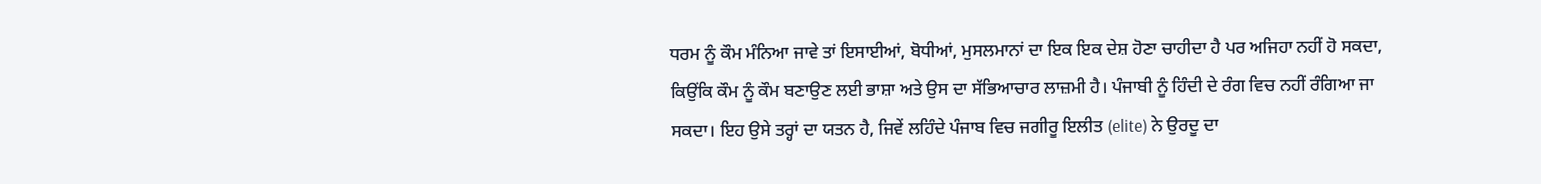ਧਰਮ ਨੂੰ ਕੌਮ ਮੰਨਿਆ ਜਾਵੇ ਤਾਂ ਇਸਾਈਆਂ, ਬੋਧੀਆਂ, ਮੁਸਲਮਾਨਾਂ ਦਾ ਇਕ ਇਕ ਦੇਸ਼ ਹੋਣਾ ਚਾਹੀਦਾ ਹੈ ਪਰ ਅਜਿਹਾ ਨਹੀਂ ਹੋ ਸਕਦਾ, ਕਿਉਂਕਿ ਕੌਮ ਨੂੰ ਕੌਮ ਬਣਾਉਣ ਲਈ ਭਾਸ਼ਾ ਅਤੇ ਉਸ ਦਾ ਸੱਭਿਆਚਾਰ ਲਾਜ਼ਮੀ ਹੈ। ਪੰਜਾਬੀ ਨੂੰ ਹਿੰਦੀ ਦੇ ਰੰਗ ਵਿਚ ਨਹੀਂ ਰੰਗਿਆ ਜਾ ਸਕਦਾ। ਇਹ ਉਸੇ ਤਰ੍ਹਾਂ ਦਾ ਯਤਨ ਹੈ, ਜਿਵੇਂ ਲਹਿੰਦੇ ਪੰਜਾਬ ਵਿਚ ਜਗੀਰੂ ਇਲੀਤ (elite) ਨੇ ਉਰਦੂ ਦਾ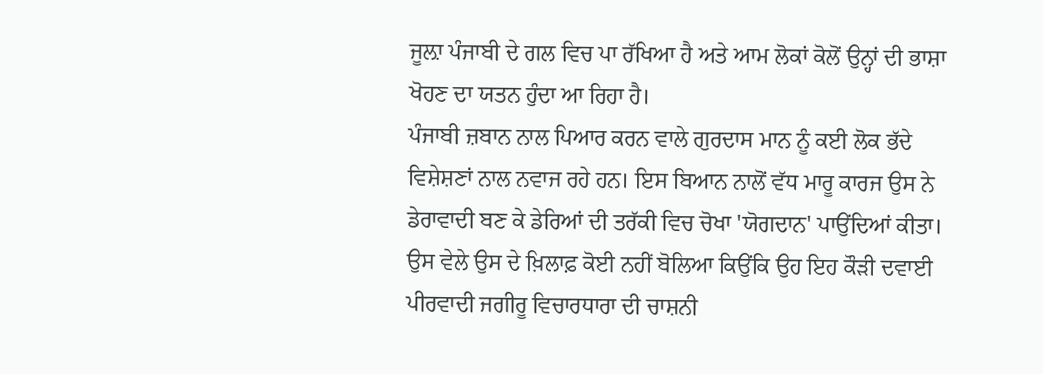ਜੂਲ਼ਾ ਪੰਜਾਬੀ ਦੇ ਗਲ ਵਿਚ ਪਾ ਰੱਖਿਆ ਹੈ ਅਤੇ ਆਮ ਲੋਕਾਂ ਕੋਲੋਂ ਉਨ੍ਹਾਂ ਦੀ ਭਾਸ਼ਾ ਖੋਹਣ ਦਾ ਯਤਨ ਹੁੰਦਾ ਆ ਰਿਹਾ ਹੈ।
ਪੰਜਾਬੀ ਜ਼ਬਾਨ ਨਾਲ ਪਿਆਰ ਕਰਨ ਵਾਲੇ ਗੁਰਦਾਸ ਮਾਨ ਨੂੰ ਕਈ ਲੋਕ ਭੱਦੇ ਵਿਸ਼ੇਸ਼ਣਾਂ ਨਾਲ ਨਵਾਜ ਰਹੇ ਹਨ। ਇਸ ਬਿਆਨ ਨਾਲੋਂ ਵੱਧ ਮਾਰੂ ਕਾਰਜ ਉਸ ਨੇ ਡੇਰਾਵਾਦੀ ਬਣ ਕੇ ਡੇਰਿਆਂ ਦੀ ਤਰੱਕੀ ਵਿਚ ਚੋਖਾ 'ਯੋਗਦਾਨ' ਪਾਉਂਦਿਆਂ ਕੀਤਾ। ਉਸ ਵੇਲੇ ਉਸ ਦੇ ਖ਼ਿਲਾਫ਼ ਕੋਈ ਨਹੀਂ ਬੋਲਿਆ ਕਿਉਂਕਿ ਉਹ ਇਹ ਕੌੜੀ ਦਵਾਈ ਪੀਰਵਾਦੀ ਜਗੀਰੂ ਵਿਚਾਰਧਾਰਾ ਦੀ ਚਾਸ਼ਨੀ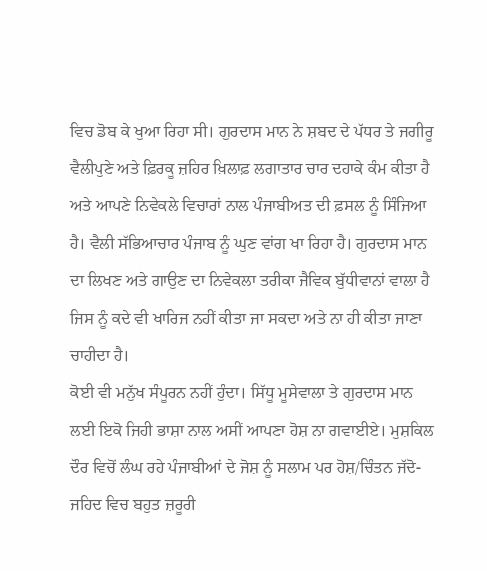ਵਿਚ ਡੋਬ ਕੇ ਖੁਆ ਰਿਹਾ ਸੀ। ਗੁਰਦਾਸ ਮਾਨ ਨੇ ਸ਼ਬਦ ਦੇ ਪੱਧਰ ਤੇ ਜਗੀਰੂ ਵੈਲੀਪੁਣੇ ਅਤੇ ਫ਼ਿਰਕੂ ਜ਼ਹਿਰ ਖ਼ਿਲਾਫ਼ ਲਗਾਤਾਰ ਚਾਰ ਦਹਾਕੇ ਕੰਮ ਕੀਤਾ ਹੈ ਅਤੇ ਆਪਣੇ ਨਿਵੇਕਲੇ ਵਿਚਾਰਾਂ ਨਾਲ ਪੰਜਾਬੀਅਤ ਦੀ ਫ਼ਸਲ ਨੂੰ ਸਿੰਜਿਆ ਹੈ। ਵੈਲੀ ਸੱਭਿਆਚਾਰ ਪੰਜਾਬ ਨੂੰ ਘੁਣ ਵਾਂਗ ਖਾ ਰਿਹਾ ਹੈ। ਗੁਰਦਾਸ ਮਾਨ ਦਾ ਲਿਖਣ ਅਤੇ ਗਾਉਣ ਦਾ ਨਿਵੇਕਲਾ ਤਰੀਕਾ ਜੈਵਿਕ ਬੁੱਧੀਵਾਨਾਂ ਵਾਲਾ ਹੈ ਜਿਸ ਨੂੰ ਕਦੇ ਵੀ ਖਾਰਿਜ ਨਹੀਂ ਕੀਤਾ ਜਾ ਸਕਦਾ ਅਤੇ ਨਾ ਹੀ ਕੀਤਾ ਜਾਣਾ ਚਾਹੀਦਾ ਹੈ।
ਕੋਈ ਵੀ ਮਨੁੱਖ ਸੰਪੂਰਨ ਨਹੀਂ ਹੁੰਦਾ। ਸਿੱਧੂ ਮੂਸੇਵਾਲਾ ਤੇ ਗੁਰਦਾਸ ਮਾਨ ਲਈ ਇਕੋ ਜਿਹੀ ਭਾਸ਼ਾ ਨਾਲ ਅਸੀਂ ਆਪਣਾ ਹੋਸ਼ ਨਾ ਗਵਾਈਏ। ਮੁਸ਼ਕਿਲ ਦੌਰ ਵਿਚੋਂ ਲੰਘ ਰਹੇ ਪੰਜਾਬੀਆਂ ਦੇ ਜੋਸ਼ ਨੂੰ ਸਲਾਮ ਪਰ ਹੋਸ਼/ਚਿੰਤਨ ਜੱਦੋ-ਜਹਿਦ ਵਿਚ ਬਹੁਤ ਜ਼ਰੂਰੀ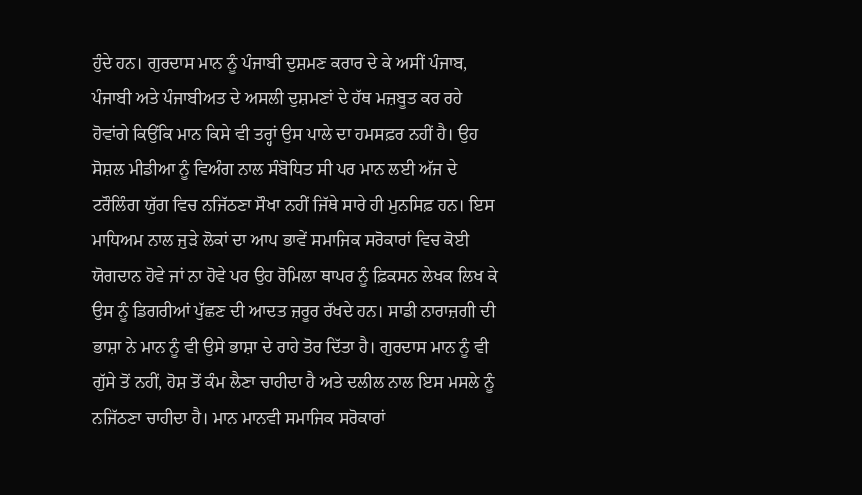ਹੁੰਦੇ ਹਨ। ਗੁਰਦਾਸ ਮਾਨ ਨੂੰ ਪੰਜਾਬੀ ਦੁਸ਼ਮਣ ਕਰਾਰ ਦੇ ਕੇ ਅਸੀਂ ਪੰਜਾਬ, ਪੰਜਾਬੀ ਅਤੇ ਪੰਜਾਬੀਅਤ ਦੇ ਅਸਲੀ ਦੁਸ਼ਮਣਾਂ ਦੇ ਹੱਥ ਮਜ਼ਬੂਤ ਕਰ ਰਹੇ ਹੋਵਾਂਗੇ ਕਿਉਂਕਿ ਮਾਨ ਕਿਸੇ ਵੀ ਤਰ੍ਹਾਂ ਉਸ ਪਾਲੇ ਦਾ ਹਮਸਫ਼ਰ ਨਹੀਂ ਹੈ। ਉਹ ਸੋਸ਼ਲ ਮੀਡੀਆ ਨੂੰ ਵਿਅੰਗ ਨਾਲ ਸੰਬੋਧਿਤ ਸੀ ਪਰ ਮਾਨ ਲਈ ਅੱਜ ਦੇ ਟਰੌਲਿੰਗ ਯੁੱਗ ਵਿਚ ਨਜਿੱਠਣਾ ਸੌਖਾ ਨਹੀਂ ਜਿੱਥੇ ਸਾਰੇ ਹੀ ਮੁਨਸਿਫ਼ ਹਨ। ਇਸ ਮਾਧਿਅਮ ਨਾਲ ਜੁੜੇ ਲੋਕਾਂ ਦਾ ਆਪ ਭਾਵੇਂ ਸਮਾਜਿਕ ਸਰੋਕਾਰਾਂ ਵਿਚ ਕੋਈ ਯੋਗਦਾਨ ਹੋਵੇ ਜਾਂ ਨਾ ਹੋਵੇ ਪਰ ਉਹ ਰੋਮਿਲਾ ਥਾਪਰ ਨੂੰ ਫ਼ਿਕਸਨ ਲੇਖਕ ਲਿਖ ਕੇ ਉਸ ਨੂੰ ਡਿਗਰੀਆਂ ਪੁੱਛਣ ਦੀ ਆਦਤ ਜ਼ਰੂਰ ਰੱਖਦੇ ਹਨ। ਸਾਡੀ ਨਾਰਾਜ਼ਗੀ ਦੀ ਭਾਸ਼ਾ ਨੇ ਮਾਨ ਨੂੰ ਵੀ ਉਸੇ ਭਾਸ਼ਾ ਦੇ ਰਾਹੇ ਤੋਰ ਦਿੱਤਾ ਹੈ। ਗੁਰਦਾਸ ਮਾਨ ਨੂੰ ਵੀ ਗੁੱਸੇ ਤੋਂ ਨਹੀਂ, ਹੋਸ਼ ਤੋਂ ਕੰਮ ਲੈਣਾ ਚਾਹੀਦਾ ਹੈ ਅਤੇ ਦਲੀਲ ਨਾਲ ਇਸ ਮਸਲੇ ਨੂੰ ਨਜਿੱਠਣਾ ਚਾਹੀਦਾ ਹੈ। ਮਾਨ ਮਾਨਵੀ ਸਮਾਜਿਕ ਸਰੋਕਾਰਾਂ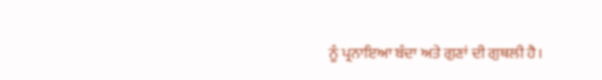ਨੂੰ ਪ੍ਰਨਾਇਆ ਬੰਦਾ ਅਤੇ ਗੁਣਾਂ ਦੀ ਗੁਥਲੀ ਹੈ।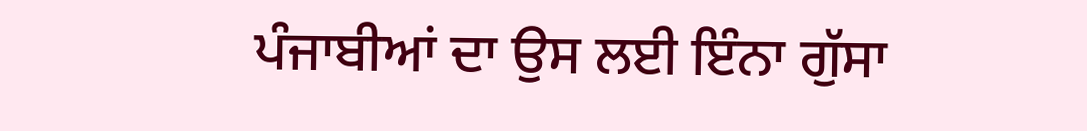ਪੰਜਾਬੀਆਂ ਦਾ ਉਸ ਲਈ ਇੰਨਾ ਗੁੱਸਾ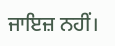ਜਾਇਜ਼ ਨਹੀਂ।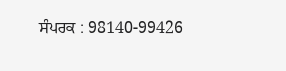ਸੰਪਰਕ : 98140-99426